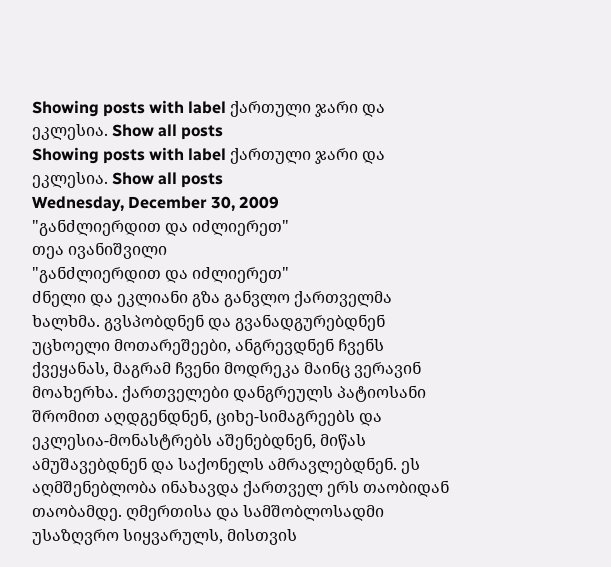Showing posts with label ქართული ჯარი და ეკლესია. Show all posts
Showing posts with label ქართული ჯარი და ეკლესია. Show all posts
Wednesday, December 30, 2009
"განძლიერდით და იძლიერეთ"
თეა ივანიშვილი
"განძლიერდით და იძლიერეთ"
ძნელი და ეკლიანი გზა განვლო ქართველმა ხალხმა. გვსპობდნენ და გვანადგურებდნენ უცხოელი მოთარეშეები, ანგრევდნენ ჩვენს ქვეყანას, მაგრამ ჩვენი მოდრეკა მაინც ვერავინ მოახერხა. ქართველები დანგრეულს პატიოსანი შრომით აღდგენდნენ, ციხე-სიმაგრეებს და ეკლესია-მონასტრებს აშენებდნენ, მიწას ამუშავებდნენ და საქონელს ამრავლებდნენ. ეს აღმშენებლობა ინახავდა ქართველ ერს თაობიდან თაობამდე. ღმერთისა და სამშობლოსადმი უსაზღვრო სიყვარულს, მისთვის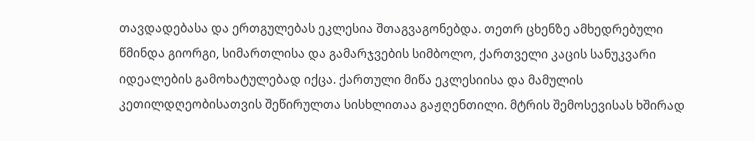თავდადებასა და ერთგულებას ეკლესია შთაგვაგონებდა. თეთრ ცხენზე ამხედრებული წმინდა გიორგი, სიმართლისა და გამარჯვების სიმბოლო, ქართველი კაცის სანუკვარი იდეალების გამოხატულებად იქცა. ქართული მიწა ეკლესიისა და მამულის კეთილდღეობისათვის შეწირულთა სისხლითაა გაჟღენთილი. მტრის შემოსევისას ხშირად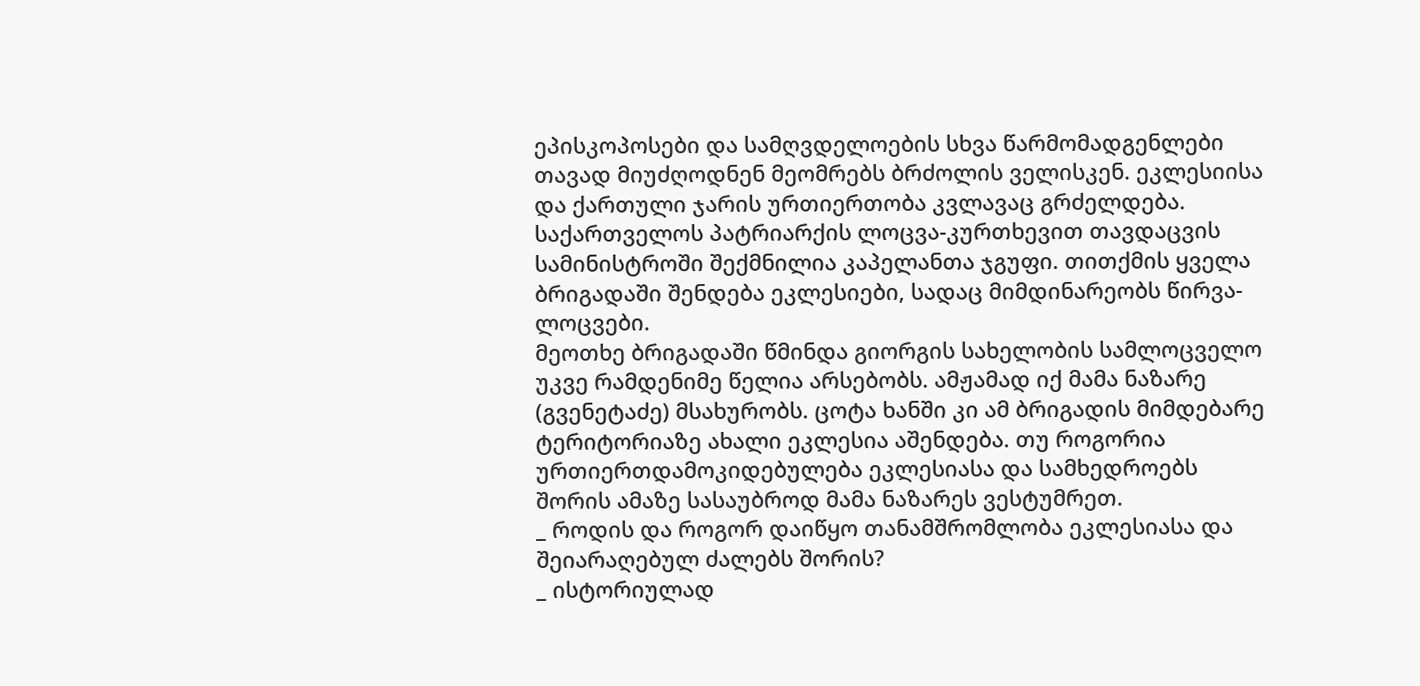ეპისკოპოსები და სამღვდელოების სხვა წარმომადგენლები თავად მიუძღოდნენ მეომრებს ბრძოლის ველისკენ. ეკლესიისა და ქართული ჯარის ურთიერთობა კვლავაც გრძელდება. საქართველოს პატრიარქის ლოცვა-კურთხევით თავდაცვის სამინისტროში შექმნილია კაპელანთა ჯგუფი. თითქმის ყველა ბრიგადაში შენდება ეკლესიები, სადაც მიმდინარეობს წირვა-ლოცვები.
მეოთხე ბრიგადაში წმინდა გიორგის სახელობის სამლოცველო უკვე რამდენიმე წელია არსებობს. ამჟამად იქ მამა ნაზარე (გვენეტაძე) მსახურობს. ცოტა ხანში კი ამ ბრიგადის მიმდებარე ტერიტორიაზე ახალი ეკლესია აშენდება. თუ როგორია ურთიერთდამოკიდებულება ეკლესიასა და სამხედროებს შორის ამაზე სასაუბროდ მამა ნაზარეს ვესტუმრეთ.
_ როდის და როგორ დაიწყო თანამშრომლობა ეკლესიასა და შეიარაღებულ ძალებს შორის?
_ ისტორიულად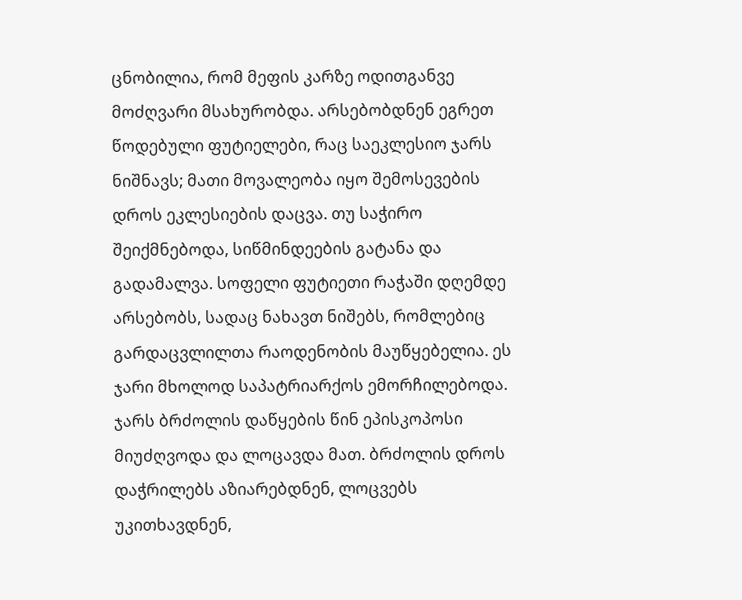ცნობილია, რომ მეფის კარზე ოდითგანვე მოძღვარი მსახურობდა. არსებობდნენ ეგრეთ წოდებული ფუტიელები, რაც საეკლესიო ჯარს ნიშნავს; მათი მოვალეობა იყო შემოსევების დროს ეკლესიების დაცვა. თუ საჭირო შეიქმნებოდა, სიწმინდეების გატანა და გადამალვა. სოფელი ფუტიეთი რაჭაში დღემდე არსებობს, სადაც ნახავთ ნიშებს, რომლებიც გარდაცვლილთა რაოდენობის მაუწყებელია. ეს ჯარი მხოლოდ საპატრიარქოს ემორჩილებოდა. ჯარს ბრძოლის დაწყების წინ ეპისკოპოსი მიუძღვოდა და ლოცავდა მათ. ბრძოლის დროს დაჭრილებს აზიარებდნენ, ლოცვებს უკითხავდნენ,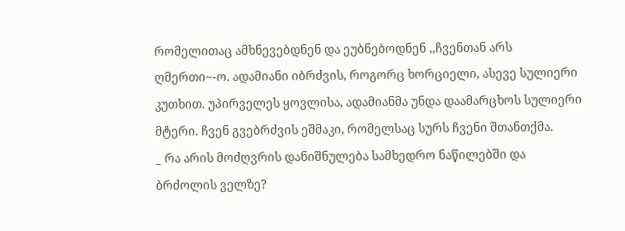რომელითაც ამხნევებდნენ და ეუბნებოდნენ ,,ჩვენთან არს ღმერთი~-ო. ადამიანი იბრძვის, როგორც ხორციელი, ასევე სულიერი კუთხით. უპირველეს ყოვლისა, ადამიანმა უნდა დაამარცხოს სულიერი მტერი. ჩვენ გვებრძვის ეშმაკი, რომელსაც სურს ჩვენი შთანთქმა.
_ რა არის მოძღვრის დანიშნულება სამხედრო ნაწილებში და ბრძოლის ველზე?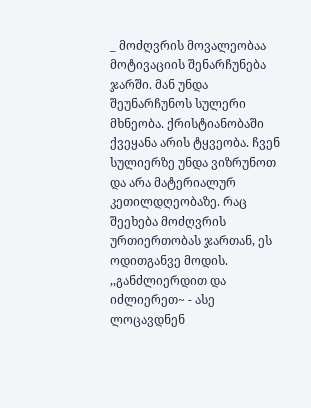_ მოძღვრის მოვალეობაა მოტივაციის შენარჩუნება ჯარში. მან უნდა შეუნარჩუნოს სულერი მხნეობა. ქრისტიანობაში ქვეყანა არის ტყვეობა. ჩვენ სულიერზე უნდა ვიზრუნოთ და არა მატერიალურ კეთილდღეობაზე. რაც შეეხება მოძღვრის ურთიერთობას ჯართან, ეს ოდითგანვე მოდის. ,,განძლიერდით და იძლიერეთ~ - ასე ლოცავდნენ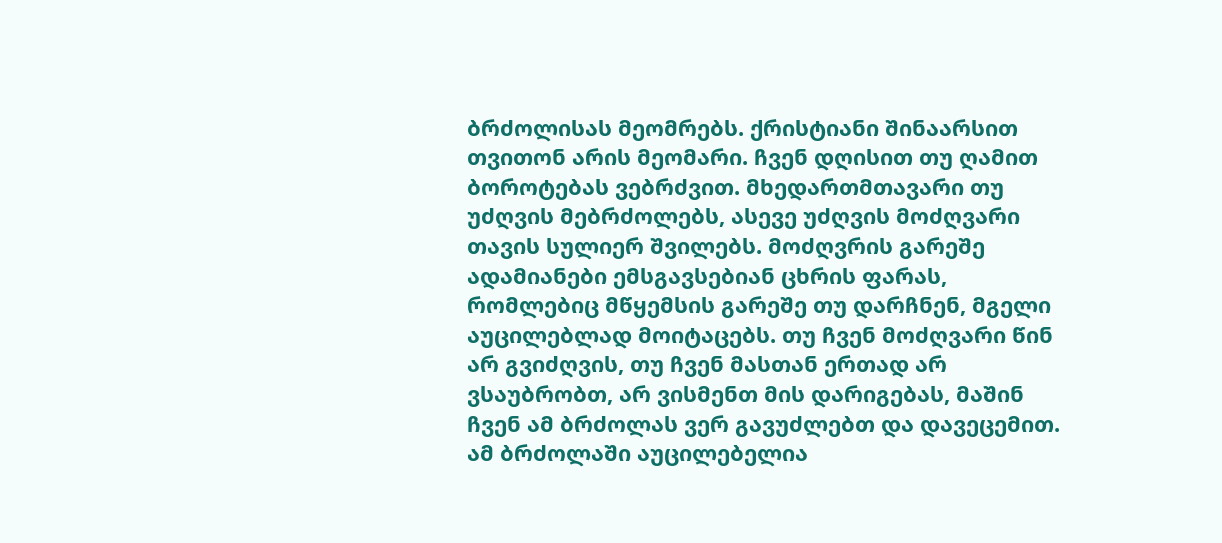ბრძოლისას მეომრებს. ქრისტიანი შინაარსით თვითონ არის მეომარი. ჩვენ დღისით თუ ღამით ბოროტებას ვებრძვით. მხედართმთავარი თუ უძღვის მებრძოლებს, ასევე უძღვის მოძღვარი თავის სულიერ შვილებს. მოძღვრის გარეშე ადამიანები ემსგავსებიან ცხრის ფარას, რომლებიც მწყემსის გარეშე თუ დარჩნენ, მგელი აუცილებლად მოიტაცებს. თუ ჩვენ მოძღვარი წინ არ გვიძღვის, თუ ჩვენ მასთან ერთად არ ვსაუბრობთ, არ ვისმენთ მის დარიგებას, მაშინ ჩვენ ამ ბრძოლას ვერ გავუძლებთ და დავეცემით. ამ ბრძოლაში აუცილებელია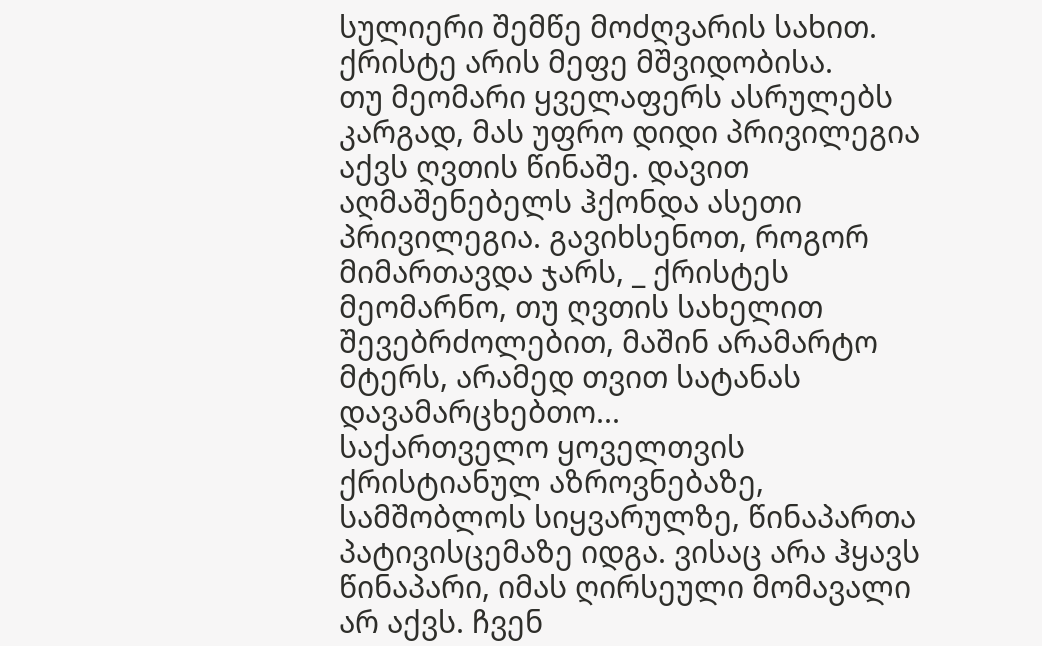სულიერი შემწე მოძღვარის სახით.
ქრისტე არის მეფე მშვიდობისა.
თუ მეომარი ყველაფერს ასრულებს კარგად, მას უფრო დიდი პრივილეგია აქვს ღვთის წინაშე. დავით აღმაშენებელს ჰქონდა ასეთი პრივილეგია. გავიხსენოთ, როგორ მიმართავდა ჯარს, _ ქრისტეს მეომარნო, თუ ღვთის სახელით შევებრძოლებით, მაშინ არამარტო მტერს, არამედ თვით სატანას დავამარცხებთო...
საქართველო ყოველთვის ქრისტიანულ აზროვნებაზე, სამშობლოს სიყვარულზე, წინაპართა პატივისცემაზე იდგა. ვისაც არა ჰყავს წინაპარი, იმას ღირსეული მომავალი არ აქვს. ჩვენ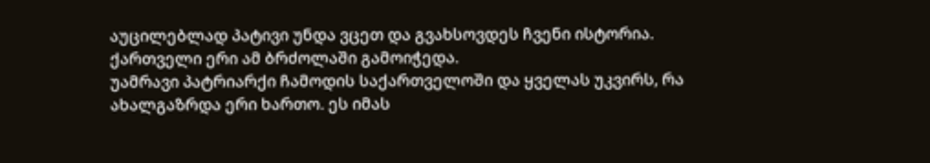აუცილებლად პატივი უნდა ვცეთ და გვახსოვდეს ჩვენი ისტორია. ქართველი ერი ამ ბრძოლაში გამოიჭედა.
უამრავი პატრიარქი ჩამოდის საქართველოში და ყველას უკვირს, რა ახალგაზრდა ერი ხართო. ეს იმას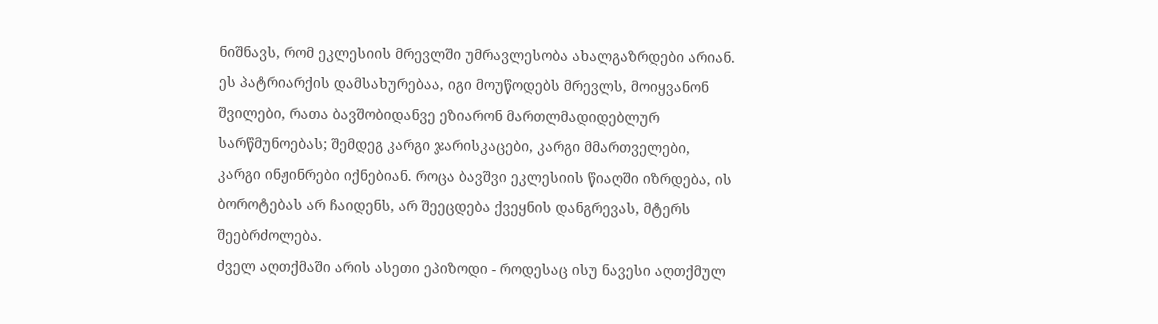ნიშნავს, რომ ეკლესიის მრევლში უმრავლესობა ახალგაზრდები არიან. ეს პატრიარქის დამსახურებაა, იგი მოუწოდებს მრევლს, მოიყვანონ შვილები, რათა ბავშობიდანვე ეზიარონ მართლმადიდებლურ სარწმუნოებას; შემდეგ კარგი ჯარისკაცები, კარგი მმართველები, კარგი ინჟინრები იქნებიან. როცა ბავშვი ეკლესიის წიაღში იზრდება, ის ბოროტებას არ ჩაიდენს, არ შეეცდება ქვეყნის დანგრევას, მტერს შეებრძოლება.
ძველ აღთქმაში არის ასეთი ეპიზოდი - როდესაც ისუ ნავესი აღთქმულ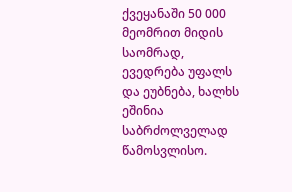ქვეყანაში 50 000 მეომრით მიდის საომრად, ევედრება უფალს და ეუბნება, ხალხს ეშინია საბრძოლველად წამოსვლისო.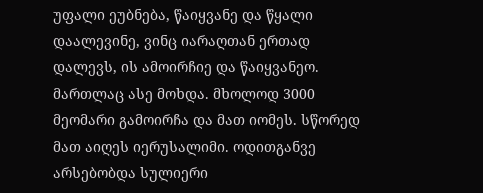უფალი ეუბნება, წაიყვანე და წყალი დაალევინე, ვინც იარაღთან ერთად დალევს, ის ამოირჩიე და წაიყვანეო. მართლაც ასე მოხდა. მხოლოდ 3000 მეომარი გამოირჩა და მათ იომეს. სწორედ მათ აიღეს იერუსალიმი. ოდითგანვე არსებობდა სულიერი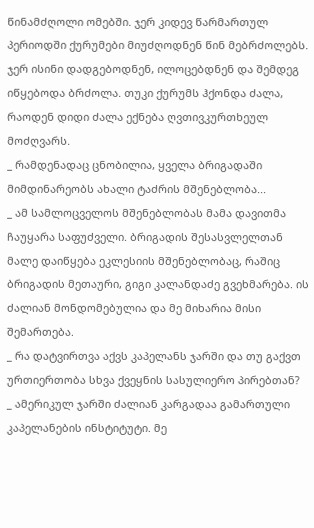წინამძღოლი ომებში. ჯერ კიდევ წარმართულ პერიოდში ქურუმები მიუძღოდნენ წინ მებრძოლებს. ჯერ ისინი დადგებოდნენ, ილოცებდნენ და შემდეგ იწყებოდა ბრძოლა. თუკი ქურუმს ჰქონდა ძალა, რაოდენ დიდი ძალა ექნება ღვთივკურთხეულ მოძღვარს.
_ რამდენადაც ცნობილია, ყველა ბრიგადაში მიმდინარეობს ახალი ტაძრის მშენებლობა...
_ ამ სამლოცველოს მშენებლობას მამა დავითმა ჩაუყარა საფუძველი. ბრიგადის შესასვლელთან მალე დაიწყება ეკლესიის მშენებლობაც, რაშიც ბრიგადის მეთაური, გიგი კალანდაძე გვეხმარება. ის ძალიან მონდომებულია და მე მიხარია მისი შემართება.
_ რა დატვირთვა აქვს კაპელანს ჯარში და თუ გაქვთ ურთიერთობა სხვა ქვეყნის სასულიერო პირებთან?
_ ამერიკულ ჯარში ძალიან კარგადაა გამართული კაპელანების ინსტიტუტი. მე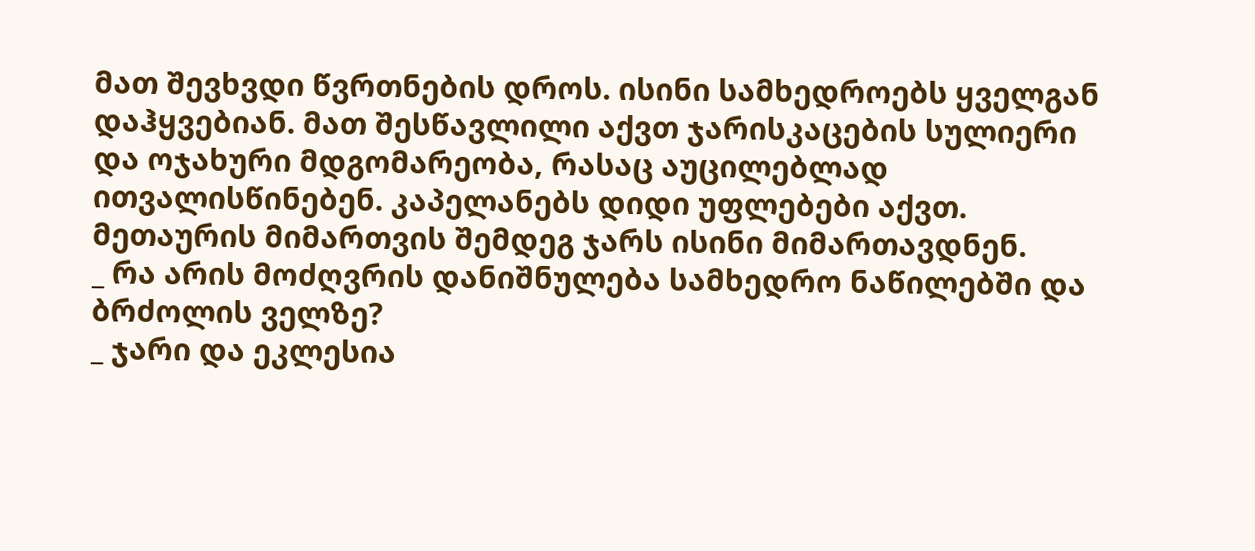მათ შევხვდი წვრთნების დროს. ისინი სამხედროებს ყველგან დაჰყვებიან. მათ შესწავლილი აქვთ ჯარისკაცების სულიერი და ოჯახური მდგომარეობა, რასაც აუცილებლად ითვალისწინებენ. კაპელანებს დიდი უფლებები აქვთ. მეთაურის მიმართვის შემდეგ ჯარს ისინი მიმართავდნენ.
_ რა არის მოძღვრის დანიშნულება სამხედრო ნაწილებში და ბრძოლის ველზე?
_ ჯარი და ეკლესია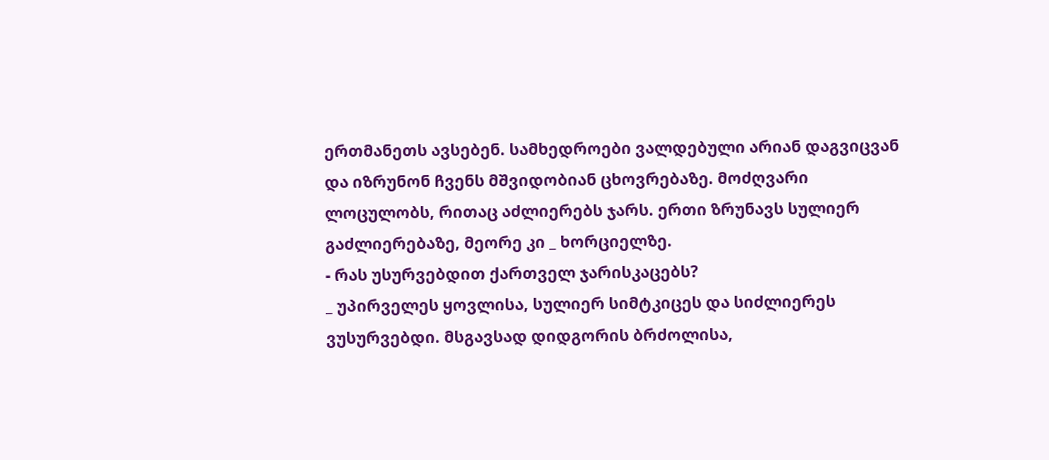ერთმანეთს ავსებენ. სამხედროები ვალდებული არიან დაგვიცვან და იზრუნონ ჩვენს მშვიდობიან ცხოვრებაზე. მოძღვარი ლოცულობს, რითაც აძლიერებს ჯარს. ერთი ზრუნავს სულიერ გაძლიერებაზე, მეორე კი _ ხორციელზე.
- რას უსურვებდით ქართველ ჯარისკაცებს?
_ უპირველეს ყოვლისა, სულიერ სიმტკიცეს და სიძლიერეს ვუსურვებდი. მსგავსად დიდგორის ბრძოლისა,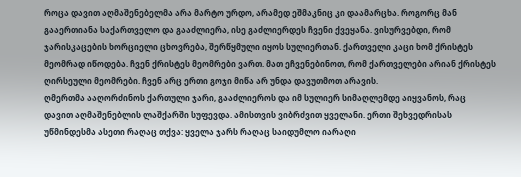როცა დავით აღმაშენებელმა არა მარტო ურდო, არამედ ეშმაკნიც კი დაამარცხა. როგორც მან გააერთიანა საქართველო და გააძლიერა, ისე გაძლიერდეს ჩვენი ქვეყანა. ვისურვებდი, რომ ჯარისკაცების ხორციელი ცხოვრება, შერწყმული იყოს სულიერთან. ქართველი კაცი ხომ ქრისტეს მეომრად იწოდება. ჩვენ ქრისტეს მეომრები ვართ. მათ ეჩვენებინოთ, რომ ქართველები არიან ქრისტეს ღირსეული მეომრები. ჩვენ არც ერთი გოჯი მიწა არ უნდა დავუთმოთ არავის.
ღმერთმა ააღორძინოს ქართული ჯარი, გააძლიეროს და იმ სულიერ სიმაღლემდე აიყვანოს, რაც დავით აღმაშენებლის ლაშქარში სუფევდა. ამისთვის ვიბრძვით ყველანი. ერთი შეხვედრისას უწმინდესმა ასეთი რაღაც თქვა: ყველა ჯარს რაღაც საიდუმლო იარაღი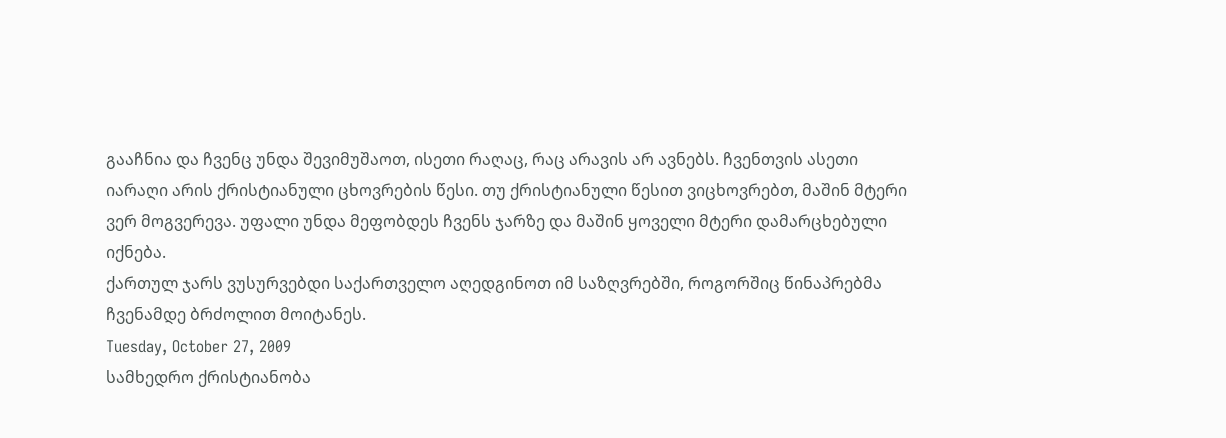გააჩნია და ჩვენც უნდა შევიმუშაოთ, ისეთი რაღაც, რაც არავის არ ავნებს. ჩვენთვის ასეთი იარაღი არის ქრისტიანული ცხოვრების წესი. თუ ქრისტიანული წესით ვიცხოვრებთ, მაშინ მტერი ვერ მოგვერევა. უფალი უნდა მეფობდეს ჩვენს ჯარზე და მაშინ ყოველი მტერი დამარცხებული იქნება.
ქართულ ჯარს ვუსურვებდი საქართველო აღედგინოთ იმ საზღვრებში, როგორშიც წინაპრებმა ჩვენამდე ბრძოლით მოიტანეს.
Tuesday, October 27, 2009
სამხედრო ქრისტიანობა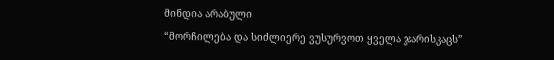მინდია არაბული
“მორჩილება და სიძლიერე ვუსურვოთ ყველა ჯარისკაცს”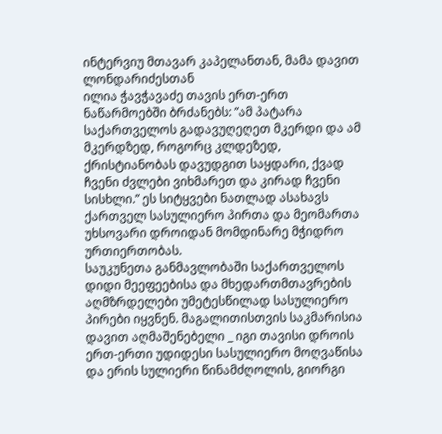ინტერვიუ მთავარ კაპელანთან, მამა დავით ლონდარიძესთან
ილია ჭავჭავაძე თავის ერთ-ერთ ნაწარმოებში ბრძანებს: ”ამ პატარა საქართველოს გადავუღეღეთ მკერდი და ამ მკერდზედ, როგორც კლდეზედ, ქრისტიანობას დავუდგით საყდარი, ქვად ჩვენი ძვლები ვიხმარეთ და კირად ჩვენი სისხლი.” ეს სიტყვები ნათლად ასახავს ქართველ სასულიერო პირთა და მეომართა უხსოვარი დროიდან მომდინარე მჭიდრო ურთიერთობას.
საუკუნეთა განმავლობაში საქართველოს დიდი მეეფეებისა და მხედართმთავრების აღმზრდელები უმეტესწილად სასულიერო პირები იყვნენ. მაგალითისთვის საკმარისია დავით აღმაშენებელი _ იგი თავისი დროის ერთ-ერთი უდიდესი სასულიერო მოღვაწისა და ერის სულიერი წინამძღოლის, გიორგი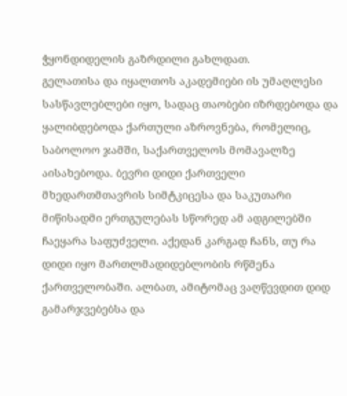ჭყონდიდელის გაზრდილი გახლდათ.
გელათისა და იყალთოს აკადემიები ის უმაღლესი სასწავლებლები იყო, სადაც თაობები იზრდებოდა და ყალიბდებოდა ქართული აზროვნება, რომელიც, საბოლოო ჯამში, საქართველოს მომავალზე აისახებოდა. ბევრი დიდი ქართველი მხედართმთავრის სიმტკიცესა და საკუთარი მიწისადმი ერთგულებას სწორედ ამ ადგილებში ჩაეყარა საფუძველი. აქედან კარგად ჩანს, თუ რა დიდი იყო მართლმადიდებლობის რწმენა ქართველობაში. ალბათ, ამიტომაც ვაღწევდით დიდ გამარჯვებებსა და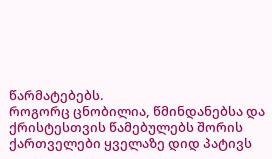წარმატებებს.
როგორც ცნობილია, წმინდანებსა და ქრისტესთვის წამებულებს შორის ქართველები ყველაზე დიდ პატივს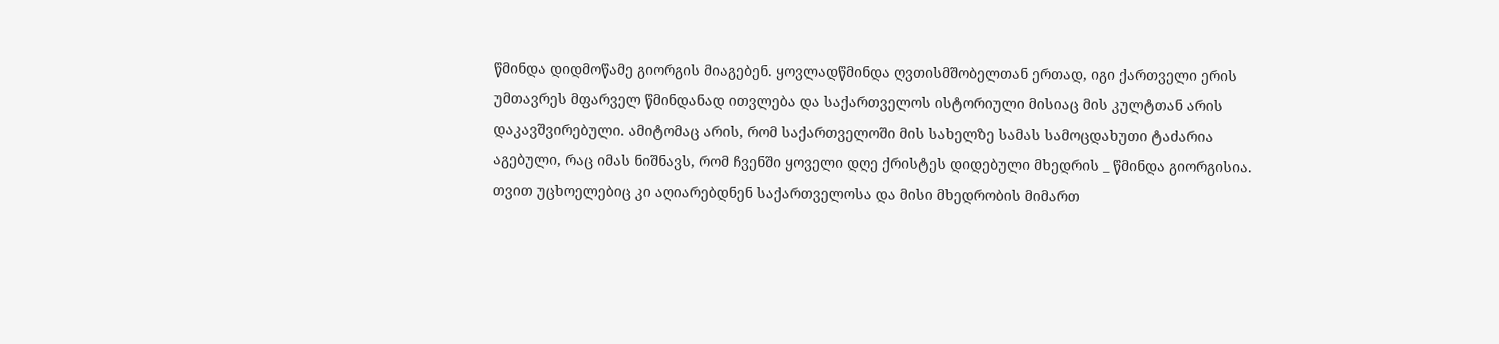წმინდა დიდმოწამე გიორგის მიაგებენ. ყოვლადწმინდა ღვთისმშობელთან ერთად, იგი ქართველი ერის უმთავრეს მფარველ წმინდანად ითვლება და საქართველოს ისტორიული მისიაც მის კულტთან არის დაკავშვირებული. ამიტომაც არის, რომ საქართველოში მის სახელზე სამას სამოცდახუთი ტაძარია აგებული, რაც იმას ნიშნავს, რომ ჩვენში ყოველი დღე ქრისტეს დიდებული მხედრის _ წმინდა გიორგისია.
თვით უცხოელებიც კი აღიარებდნენ საქართველოსა და მისი მხედრობის მიმართ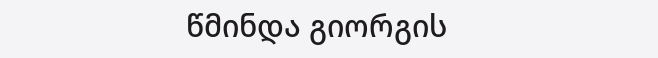წმინდა გიორგის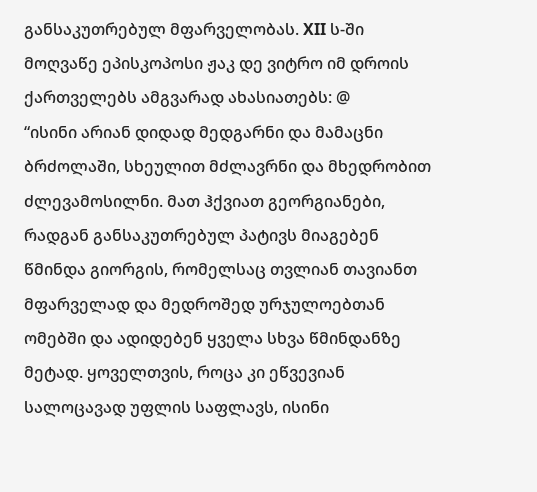განსაკუთრებულ მფარველობას. XII ს-ში მოღვაწე ეპისკოპოსი ჟაკ დე ვიტრო იმ დროის ქართველებს ამგვარად ახასიათებს: @
“ისინი არიან დიდად მედგარნი და მამაცნი ბრძოლაში, სხეულით მძლავრნი და მხედრობით ძლევამოსილნი. მათ ჰქვიათ გეორგიანები, რადგან განსაკუთრებულ პატივს მიაგებენ წმინდა გიორგის, რომელსაც თვლიან თავიანთ მფარველად და მედროშედ ურჯულოებთან ომებში და ადიდებენ ყველა სხვა წმინდანზე მეტად. ყოველთვის, როცა კი ეწვევიან სალოცავად უფლის საფლავს, ისინი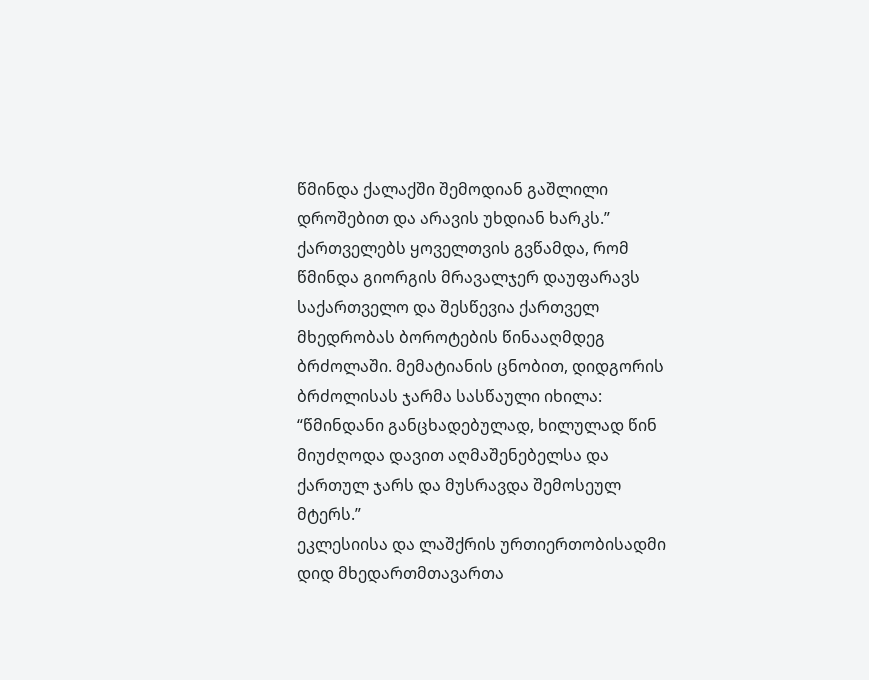წმინდა ქალაქში შემოდიან გაშლილი დროშებით და არავის უხდიან ხარკს.”
ქართველებს ყოველთვის გვწამდა, რომ წმინდა გიორგის მრავალჯერ დაუფარავს საქართველო და შესწევია ქართველ მხედრობას ბოროტების წინააღმდეგ ბრძოლაში. მემატიანის ცნობით, დიდგორის ბრძოლისას ჯარმა სასწაული იხილა: “წმინდანი განცხადებულად, ხილულად წინ მიუძღოდა დავით აღმაშენებელსა და ქართულ ჯარს და მუსრავდა შემოსეულ მტერს.”
ეკლესიისა და ლაშქრის ურთიერთობისადმი დიდ მხედართმთავართა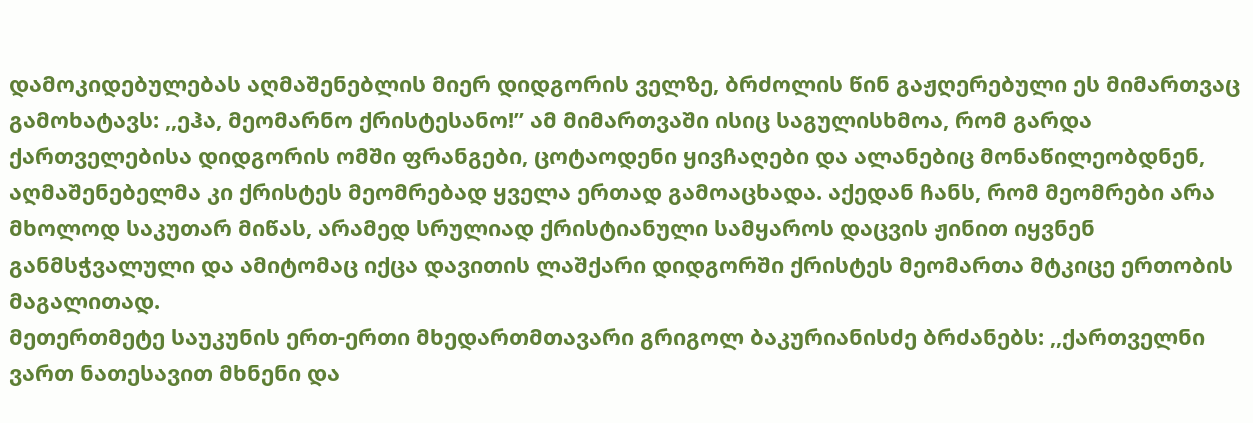დამოკიდებულებას აღმაშენებლის მიერ დიდგორის ველზე, ბრძოლის წინ გაჟღერებული ეს მიმართვაც გამოხატავს: ,,ეჰა, მეომარნო ქრისტესანო!” ამ მიმართვაში ისიც საგულისხმოა, რომ გარდა ქართველებისა დიდგორის ომში ფრანგები, ცოტაოდენი ყივჩაღები და ალანებიც მონაწილეობდნენ, აღმაშენებელმა კი ქრისტეს მეომრებად ყველა ერთად გამოაცხადა. აქედან ჩანს, რომ მეომრები არა მხოლოდ საკუთარ მიწას, არამედ სრულიად ქრისტიანული სამყაროს დაცვის ჟინით იყვნენ განმსჭვალული და ამიტომაც იქცა დავითის ლაშქარი დიდგორში ქრისტეს მეომართა მტკიცე ერთობის მაგალითად.
მეთერთმეტე საუკუნის ერთ-ერთი მხედართმთავარი გრიგოლ ბაკურიანისძე ბრძანებს: ,,ქართველნი ვართ ნათესავით მხნენი და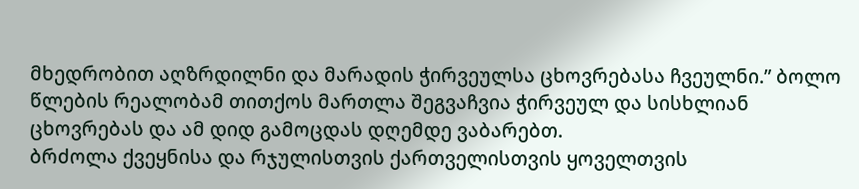მხედრობით აღზრდილნი და მარადის ჭირვეულსა ცხოვრებასა ჩვეულნი.” ბოლო წლების რეალობამ თითქოს მართლა შეგვაჩვია ჭირვეულ და სისხლიან ცხოვრებას და ამ დიდ გამოცდას დღემდე ვაბარებთ.
ბრძოლა ქვეყნისა და რჯულისთვის ქართველისთვის ყოველთვის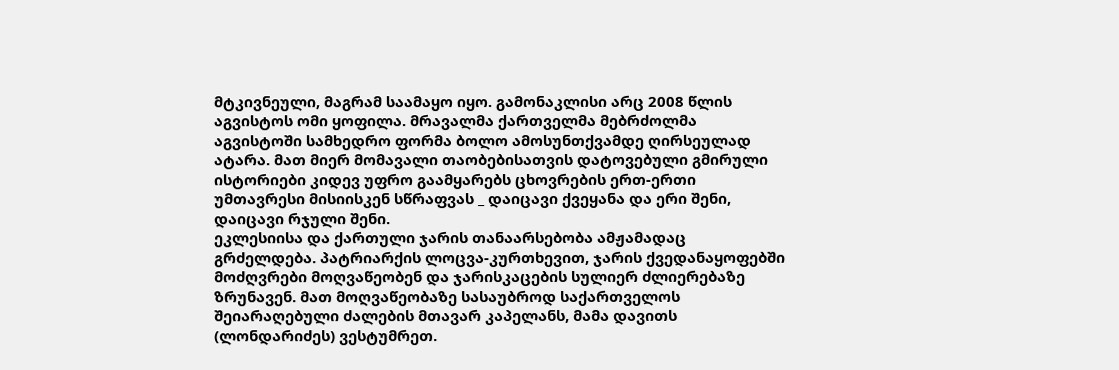მტკივნეული, მაგრამ საამაყო იყო. გამონაკლისი არც 2008 წლის აგვისტოს ომი ყოფილა. მრავალმა ქართველმა მებრძოლმა აგვისტოში სამხედრო ფორმა ბოლო ამოსუნთქვამდე ღირსეულად ატარა. მათ მიერ მომავალი თაობებისათვის დატოვებული გმირული ისტორიები კიდევ უფრო გაამყარებს ცხოვრების ერთ-ერთი უმთავრესი მისიისკენ სწრაფვას _ დაიცავი ქვეყანა და ერი შენი, დაიცავი რჯული შენი.
ეკლესიისა და ქართული ჯარის თანაარსებობა ამჟამადაც გრძელდება. პატრიარქის ლოცვა-კურთხევით, ჯარის ქვედანაყოფებში მოძღვრები მოღვაწეობენ და ჯარისკაცების სულიერ ძლიერებაზე ზრუნავენ. მათ მოღვაწეობაზე სასაუბროდ საქართველოს შეიარაღებული ძალების მთავარ კაპელანს, მამა დავითს (ლონდარიძეს) ვესტუმრეთ.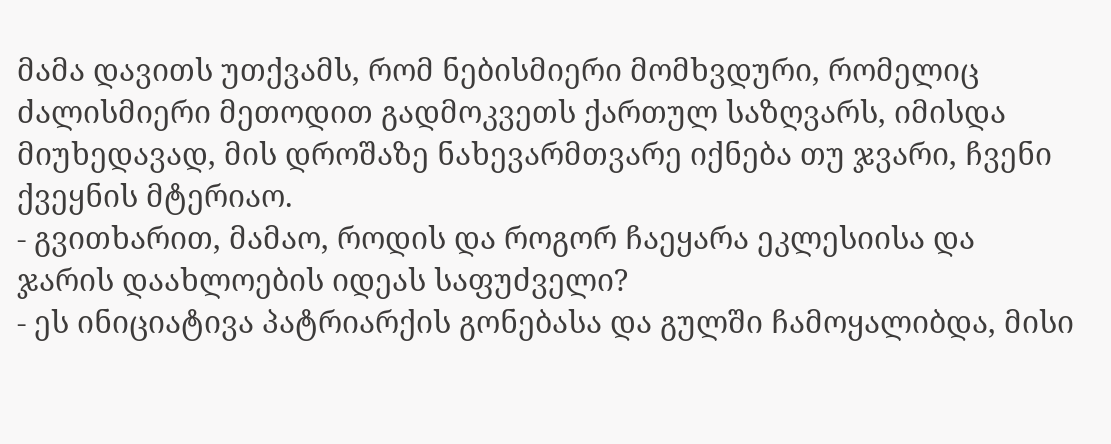მამა დავითს უთქვამს, რომ ნებისმიერი მომხვდური, რომელიც ძალისმიერი მეთოდით გადმოკვეთს ქართულ საზღვარს, იმისდა მიუხედავად, მის დროშაზე ნახევარმთვარე იქნება თუ ჯვარი, ჩვენი ქვეყნის მტერიაო.
- გვითხარით, მამაო, როდის და როგორ ჩაეყარა ეკლესიისა და ჯარის დაახლოების იდეას საფუძველი?
- ეს ინიციატივა პატრიარქის გონებასა და გულში ჩამოყალიბდა, მისი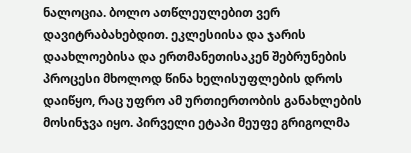ნალოცია. ბოლო ათწლეულებით ვერ დავიტრაბახებდით. ეკლესიისა და ჯარის დაახლოებისა და ერთმანეთისაკენ შებრუნების პროცესი მხოლოდ წინა ხელისუფლების დროს დაიწყო, რაც უფრო ამ ურთიერთობის განახლების მოსინჯვა იყო. პირველი ეტაპი მეუფე გრიგოლმა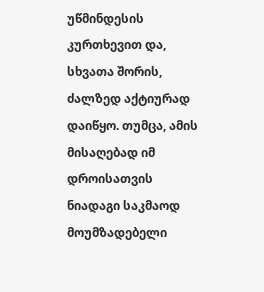უწმინდესის კურთხევით და, სხვათა შორის, ძალზედ აქტიურად დაიწყო. თუმცა, ამის მისაღებად იმ დროისათვის ნიადაგი საკმაოდ მოუმზადებელი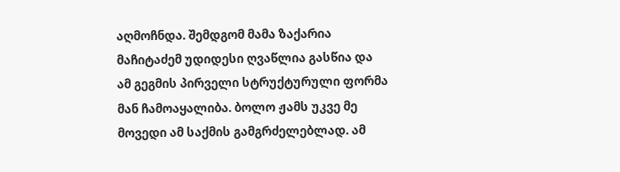აღმოჩნდა. შემდგომ მამა ზაქარია მაჩიტაძემ უდიდესი ღვაწლია გასწია და ამ გეგმის პირველი სტრუქტურული ფორმა მან ჩამოაყალიბა. ბოლო ჟამს უკვე მე მოვედი ამ საქმის გამგრძელებლად. ამ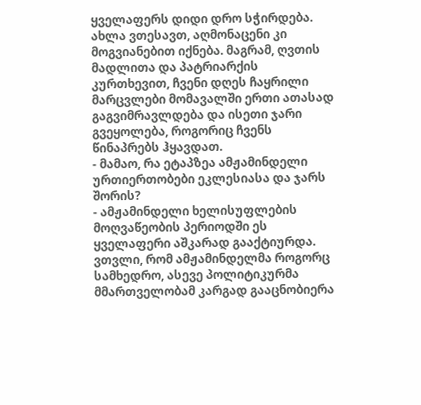ყველაფერს დიდი დრო სჭირდება. ახლა ვთესავთ, აღმონაცენი კი მოგვიანებით იქნება. მაგრამ, ღვთის მადლითა და პატრიარქის კურთხევით, ჩვენი დღეს ჩაყრილი მარცვლები მომავალში ერთი ათასად გაგვიმრავლდება და ისეთი ჯარი გვეყოლება, როგორიც ჩვენს წინაპრებს ჰყავდათ.
- მამაო, რა ეტაპზეა ამჟამინდელი ურთიერთობები ეკლესიასა და ჯარს შორის?
- ამჟამინდელი ხელისუფლების მოღვაწეობის პერიოდში ეს ყველაფერი აშკარად გააქტიურდა. ვთვლი, რომ ამჟამინდელმა როგორც სამხედრო, ასევე პოლიტიკურმა მმართველობამ კარგად გააცნობიერა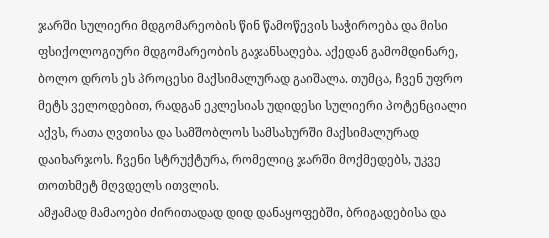ჯარში სულიერი მდგომარეობის წინ წამოწევის საჭიროება და მისი ფსიქოლოგიური მდგომარეობის გაჯანსაღება. აქედან გამომდინარე, ბოლო დროს ეს პროცესი მაქსიმალურად გაიშალა. თუმცა, ჩვენ უფრო მეტს ველოდებით, რადგან ეკლესიას უდიდესი სულიერი პოტენციალი აქვს, რათა ღვთისა და სამშობლოს სამსახურში მაქსიმალურად დაიხარჯოს. ჩვენი სტრუქტურა, რომელიც ჯარში მოქმედებს, უკვე თოთხმეტ მღვდელს ითვლის.
ამჟამად მამაოები ძირითადად დიდ დანაყოფებში, ბრიგადებისა და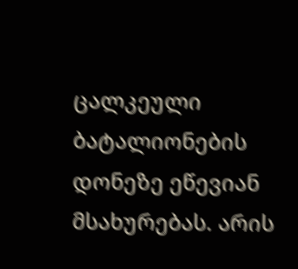ცალკეული ბატალიონების დონეზე ეწევიან მსახურებას. არის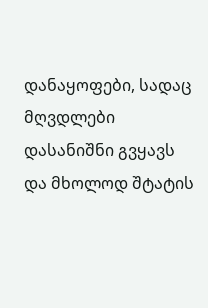დანაყოფები, სადაც მღვდლები დასანიშნი გვყავს და მხოლოდ შტატის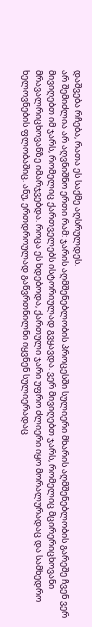დაშვება რჩება, რათა ეს საქმე აღსრულდეს.
არ შემიძლია არ აღვნიშნო ერთი რამ: ჯარის აღმშენებლობის პროცესში სულიერი მხარის აღმშენებლობის გარეშე ჩვენ ვერ მივიღებთ იმ ჯარს, რომელიც ქართველებს ისტორიულად გვყავდა. ვერ მივიღებთ ჯარს, რომელიც მცირერიცხოვანი მრავალრიცხოვანზე იმარჯვებდა. როცა ეს ხდებოდა, ქართული ჯარი უფრო ძლიერი იყო მორალურადაც და სამხედრო ხელოვნების ფლობაშიც. ანუ, ერთდროულად გაწვრთნილნი იყვნენ სულიერადაც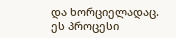და ხორციელადაც. ეს პროცესი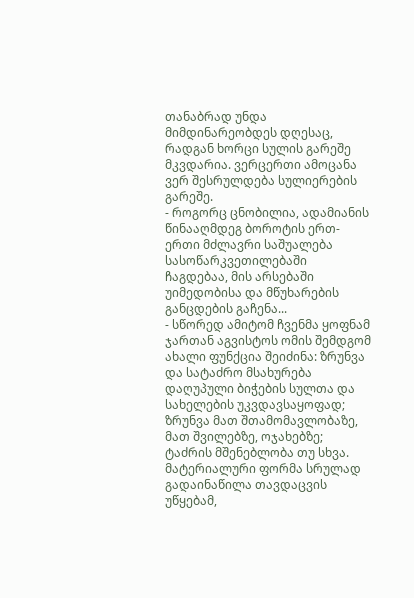თანაბრად უნდა მიმდინარეობდეს დღესაც, რადგან ხორცი სულის გარეშე მკვდარია. ვერცერთი ამოცანა ვერ შესრულდება სულიერების გარეშე.
- როგორც ცნობილია, ადამიანის წინააღმდეგ ბოროტის ერთ-ერთი მძლავრი საშუალება სასოწარკვეთილებაში ჩაგდებაა, მის არსებაში უიმედობისა და მწუხარების განცდების გაჩენა...
- სწორედ ამიტომ ჩვენმა ყოფნამ ჯართან აგვისტოს ომის შემდგომ ახალი ფუნქცია შეიძინა: ზრუნვა და სატაძრო მსახურება დაღუპული ბიჭების სულთა და სახელების უკვდავსაყოფად; ზრუნვა მათ შთამომავლობაზე, მათ შვილებზე, ოჯახებზე; ტაძრის მშენებლობა თუ სხვა.
მატერიალური ფორმა სრულად გადაინაწილა თავდაცვის უწყებამ,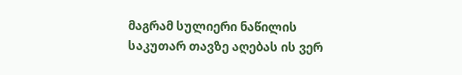მაგრამ სულიერი ნაწილის საკუთარ თავზე აღებას ის ვერ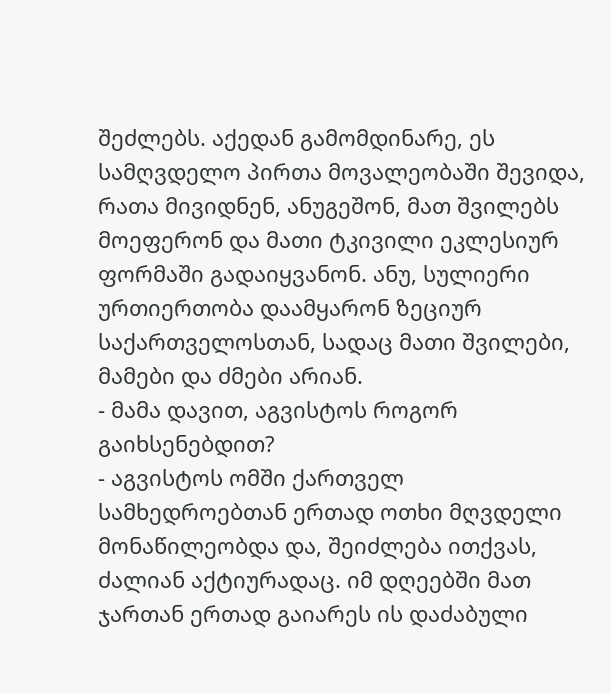შეძლებს. აქედან გამომდინარე, ეს სამღვდელო პირთა მოვალეობაში შევიდა, რათა მივიდნენ, ანუგეშონ, მათ შვილებს მოეფერონ და მათი ტკივილი ეკლესიურ ფორმაში გადაიყვანონ. ანუ, სულიერი ურთიერთობა დაამყარონ ზეციურ საქართველოსთან, სადაც მათი შვილები, მამები და ძმები არიან.
- მამა დავით, აგვისტოს როგორ გაიხსენებდით?
- აგვისტოს ომში ქართველ სამხედროებთან ერთად ოთხი მღვდელი მონაწილეობდა და, შეიძლება ითქვას, ძალიან აქტიურადაც. იმ დღეებში მათ ჯართან ერთად გაიარეს ის დაძაბული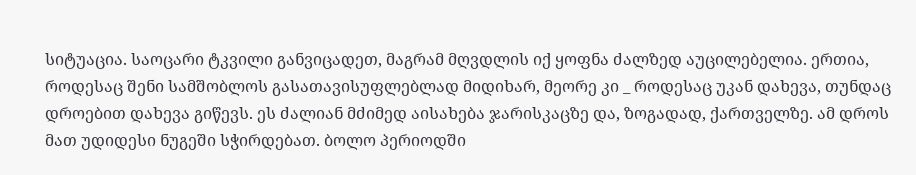სიტუაცია. საოცარი ტკვილი განვიცადეთ, მაგრამ მღვდლის იქ ყოფნა ძალზედ აუცილებელია. ერთია, როდესაც შენი სამშობლოს გასათავისუფლებლად მიდიხარ, მეორე კი _ როდესაც უკან დახევა, თუნდაც დროებით დახევა გიწევს. ეს ძალიან მძიმედ აისახება ჯარისკაცზე და, ზოგადად, ქართველზე. ამ დროს მათ უდიდესი ნუგეში სჭირდებათ. ბოლო პერიოდში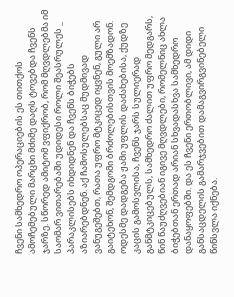ჩვენი სამხედრო ოპერაციების ეს თითქოს ამოჩემებული მარცხი მძიმე დაღს ტოვებდა ჩვენს ჯარზე. სწორედ ამიტომ ვფიქრობ, რომ მღვდლებმა იმ საომარ ვითარებაში უდიდესი როლი შეასრულეს _ პარაკლისებს იხდიდნენ და ჩვენს ბიჭებს აზიარებდნენ. აქ ჩამოსულებსაც მუდმივად ვანუგეშებთ, რათა უფრო მტკიცედ იყვნენ, გული არ გაიტეხონ, შემდგომი ბრძოლებისთვის მოემზადონ. ოდესმე დადგება ჟამი უფლის დაძახებისა, ქუდზე კაცის გამოსვლისა, ჩვენს ჯარს სულიერად განმტკიცებულს, სამხედრო ძალით უფრო მედგარს, წინ წაუძღვებიან იგივე მღვდლები, რომელნიც ახლა ბიჭებთან ერთად არიან სხვადასხვა სამხედრო დანაყოფებში. და ეს ჩვენი ერთობლივი, ამ დიდი განსაცდელის გამარჯვებით დამაგვირგვინებელი წინსვლა იქნება.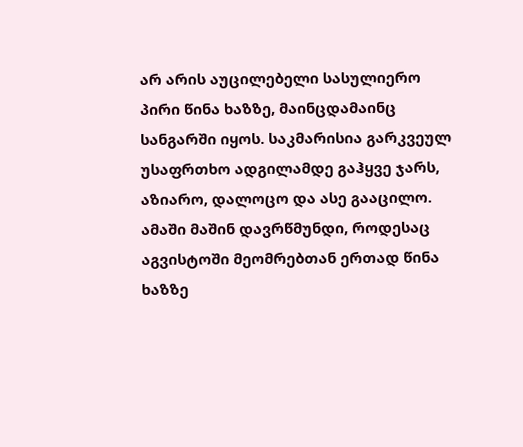არ არის აუცილებელი სასულიერო პირი წინა ხაზზე, მაინცდამაინც სანგარში იყოს. საკმარისია გარკვეულ უსაფრთხო ადგილამდე გაჰყვე ჯარს, აზიარო, დალოცო და ასე გააცილო. ამაში მაშინ დავრწმუნდი, როდესაც აგვისტოში მეომრებთან ერთად წინა ხაზზე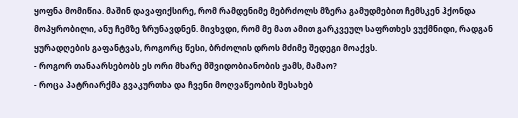ყოფნა მომიწია. მაშინ დავაფიქსირე, რომ რამდენიმე მებრძოლს მზერა გამუდმებით ჩემსკენ ჰქონდა მოპყრობილი, ანუ ჩემზე ზრუნავდნენ. მივხვდი, რომ მე მათ ამით გარკვეულ საფრთხეს ვუქმნიდი, რადგან ყურადღების გაფანტვას, როგორც წესი, ბრძოლის დროს მძიმე შედეგი მოაქვს.
- როგორ თანაარსებობს ეს ორი მხარე მშვიდობიანობის ჟამს, მამაო?
- როცა პატრიარქმა გვაკურთხა და ჩვენი მოღვაწეობის შესახებ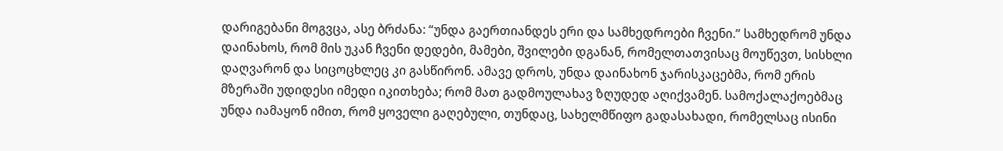დარიგებანი მოგვცა, ასე ბრძანა: “უნდა გაერთიანდეს ერი და სამხედროები ჩვენი.” სამხედრომ უნდა დაინახოს, რომ მის უკან ჩვენი დედები, მამები, შვილები დგანან, რომელთათვისაც მოუწევთ, სისხლი დაღვარონ და სიცოცხლეც კი გასწირონ. ამავე დროს, უნდა დაინახონ ჯარისკაცებმა, რომ ერის მზერაში უდიდესი იმედი იკითხება; რომ მათ გადმოულახავ ზღუდედ აღიქვამენ. სამოქალაქოებმაც უნდა იამაყონ იმით, რომ ყოველი გაღებული, თუნდაც, სახელმწიფო გადასახადი, რომელსაც ისინი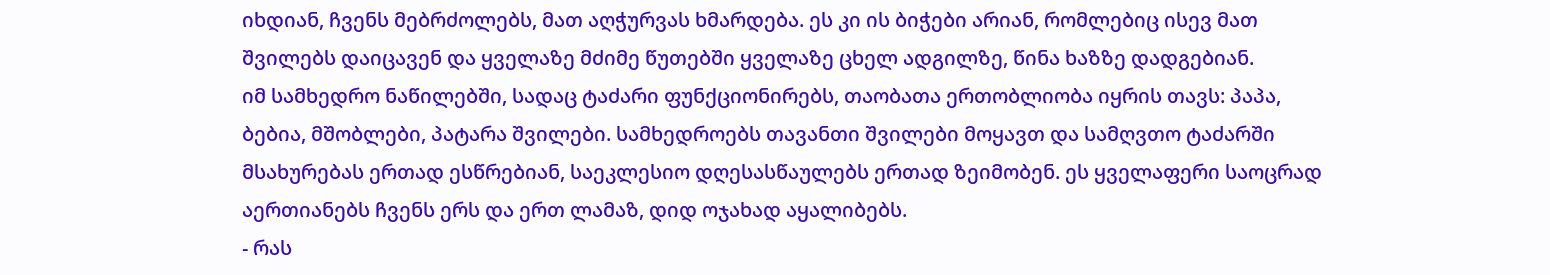იხდიან, ჩვენს მებრძოლებს, მათ აღჭურვას ხმარდება. ეს კი ის ბიჭები არიან, რომლებიც ისევ მათ შვილებს დაიცავენ და ყველაზე მძიმე წუთებში ყველაზე ცხელ ადგილზე, წინა ხაზზე დადგებიან.
იმ სამხედრო ნაწილებში, სადაც ტაძარი ფუნქციონირებს, თაობათა ერთობლიობა იყრის თავს: პაპა, ბებია, მშობლები, პატარა შვილები. სამხედროებს თავანთი შვილები მოყავთ და სამღვთო ტაძარში მსახურებას ერთად ესწრებიან, საეკლესიო დღესასწაულებს ერთად ზეიმობენ. ეს ყველაფერი საოცრად აერთიანებს ჩვენს ერს და ერთ ლამაზ, დიდ ოჯახად აყალიბებს.
- რას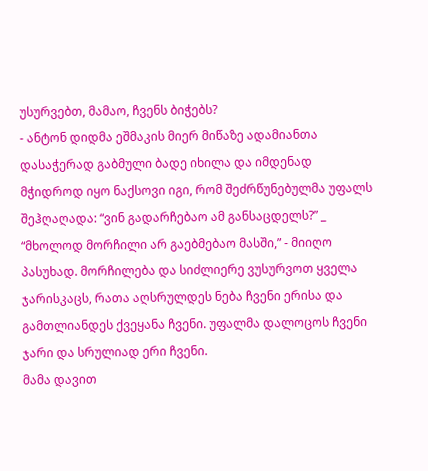უსურვებთ, მამაო, ჩვენს ბიჭებს?
- ანტონ დიდმა ეშმაკის მიერ მიწაზე ადამიანთა დასაჭერად გაბმული ბადე იხილა და იმდენად მჭიდროდ იყო ნაქსოვი იგი, რომ შეძრწუნებულმა უფალს შეჰღაღადა: “ვინ გადარჩებაო ამ განსაცდელს?” _ “მხოლოდ მორჩილი არ გაებმებაო მასში,” - მიიღო პასუხად. მორჩილება და სიძლიერე ვუსურვოთ ყველა ჯარისკაცს, რათა აღსრულდეს ნება ჩვენი ერისა და გამთლიანდეს ქვეყანა ჩვენი. უფალმა დალოცოს ჩვენი ჯარი და სრულიად ერი ჩვენი.
მამა დავით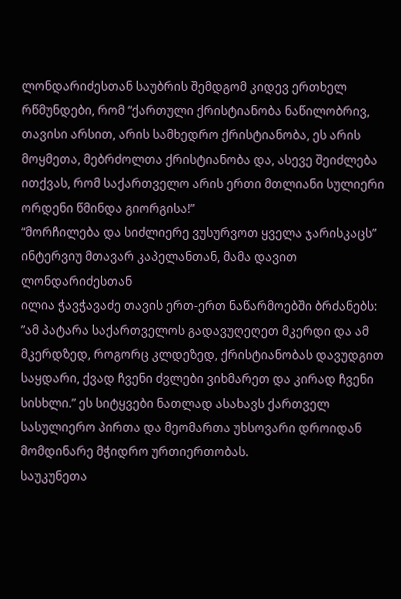ლონდარიძესთან საუბრის შემდგომ კიდევ ერთხელ რწმუნდები, რომ “ქართული ქრისტიანობა ნაწილობრივ, თავისი არსით, არის სამხედრო ქრისტიანობა, ეს არის მოყმეთა, მებრძოლთა ქრისტიანობა და, ასევე შეიძლება ითქვას, რომ საქართველო არის ერთი მთლიანი სულიერი ორდენი წმინდა გიორგისა!”
“მორჩილება და სიძლიერე ვუსურვოთ ყველა ჯარისკაცს”
ინტერვიუ მთავარ კაპელანთან, მამა დავით ლონდარიძესთან
ილია ჭავჭავაძე თავის ერთ-ერთ ნაწარმოებში ბრძანებს: ”ამ პატარა საქართველოს გადავუღეღეთ მკერდი და ამ მკერდზედ, როგორც კლდეზედ, ქრისტიანობას დავუდგით საყდარი, ქვად ჩვენი ძვლები ვიხმარეთ და კირად ჩვენი სისხლი.” ეს სიტყვები ნათლად ასახავს ქართველ სასულიერო პირთა და მეომართა უხსოვარი დროიდან მომდინარე მჭიდრო ურთიერთობას.
საუკუნეთა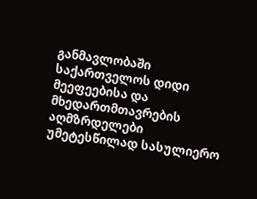განმავლობაში საქართველოს დიდი მეეფეებისა და მხედართმთავრების აღმზრდელები უმეტესწილად სასულიერო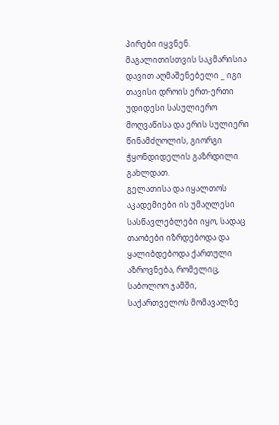პირები იყვნენ. მაგალითისთვის საკმარისია დავით აღმაშენებელი _ იგი თავისი დროის ერთ-ერთი უდიდესი სასულიერო მოღვაწისა და ერის სულიერი წინამძღოლის, გიორგი ჭყონდიდელის გაზრდილი გახლდათ.
გელათისა და იყალთოს აკადემიები ის უმაღლესი სასწავლებლები იყო, სადაც თაობები იზრდებოდა და ყალიბდებოდა ქართული აზროვნება, რომელიც, საბოლოო ჯამში, საქართველოს მომავალზე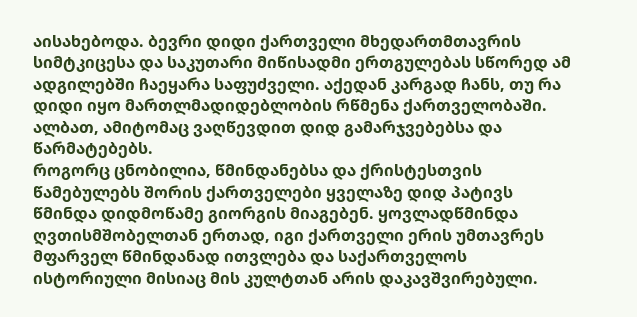აისახებოდა. ბევრი დიდი ქართველი მხედართმთავრის სიმტკიცესა და საკუთარი მიწისადმი ერთგულებას სწორედ ამ ადგილებში ჩაეყარა საფუძველი. აქედან კარგად ჩანს, თუ რა დიდი იყო მართლმადიდებლობის რწმენა ქართველობაში. ალბათ, ამიტომაც ვაღწევდით დიდ გამარჯვებებსა და წარმატებებს.
როგორც ცნობილია, წმინდანებსა და ქრისტესთვის წამებულებს შორის ქართველები ყველაზე დიდ პატივს წმინდა დიდმოწამე გიორგის მიაგებენ. ყოვლადწმინდა ღვთისმშობელთან ერთად, იგი ქართველი ერის უმთავრეს მფარველ წმინდანად ითვლება და საქართველოს ისტორიული მისიაც მის კულტთან არის დაკავშვირებული.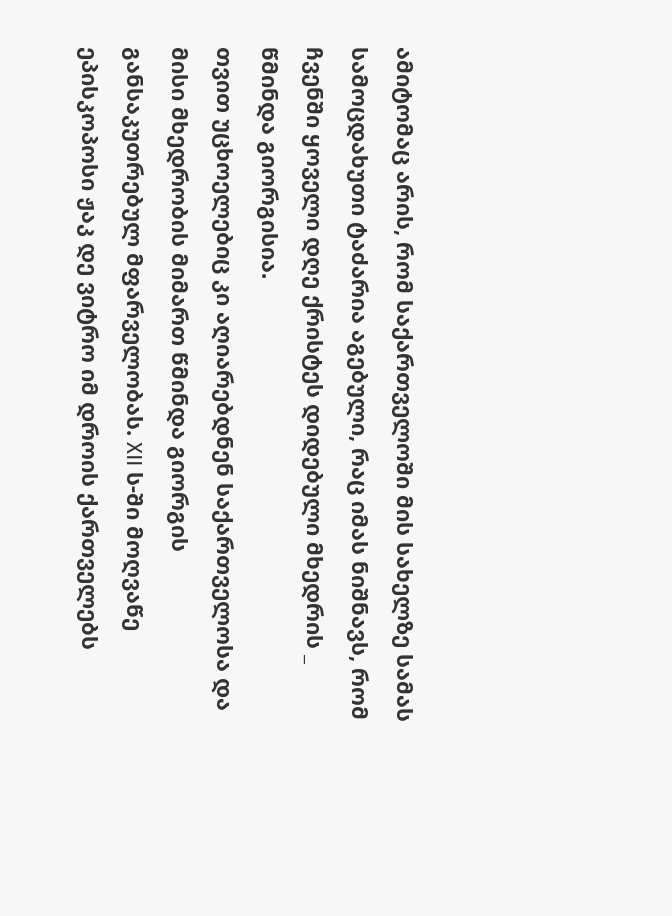ამიტომაც არის, რომ საქართველოში მის სახელზე სამას სამოცდახუთი ტაძარია აგებული, რაც იმას ნიშნავს, რომ ჩვენში ყოველი დღე ქრისტეს დიდებული მხედრის _ წმინდა გიორგისია.
თვით უცხოელებიც კი აღიარებდნენ საქართველოსა და მისი მხედრობის მიმართ წმინდა გიორგის განსაკუთრებულ მფარველობას. XII ს-ში მოღვაწე ეპისკოპოსი ჟაკ დე ვიტრო იმ დროის ქართველებს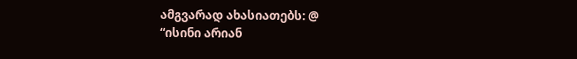ამგვარად ახასიათებს: @
“ისინი არიან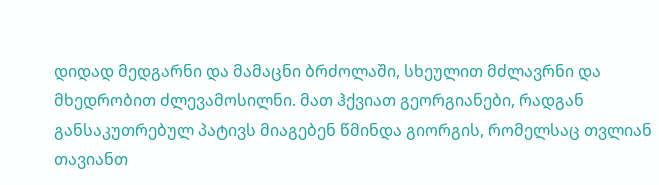დიდად მედგარნი და მამაცნი ბრძოლაში, სხეულით მძლავრნი და მხედრობით ძლევამოსილნი. მათ ჰქვიათ გეორგიანები, რადგან განსაკუთრებულ პატივს მიაგებენ წმინდა გიორგის, რომელსაც თვლიან თავიანთ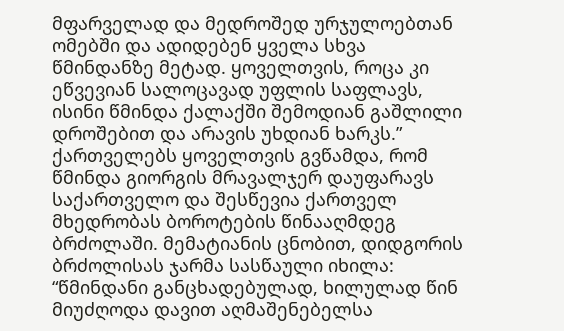მფარველად და მედროშედ ურჯულოებთან ომებში და ადიდებენ ყველა სხვა წმინდანზე მეტად. ყოველთვის, როცა კი ეწვევიან სალოცავად უფლის საფლავს, ისინი წმინდა ქალაქში შემოდიან გაშლილი დროშებით და არავის უხდიან ხარკს.”
ქართველებს ყოველთვის გვწამდა, რომ წმინდა გიორგის მრავალჯერ დაუფარავს საქართველო და შესწევია ქართველ მხედრობას ბოროტების წინააღმდეგ ბრძოლაში. მემატიანის ცნობით, დიდგორის ბრძოლისას ჯარმა სასწაული იხილა: “წმინდანი განცხადებულად, ხილულად წინ მიუძღოდა დავით აღმაშენებელსა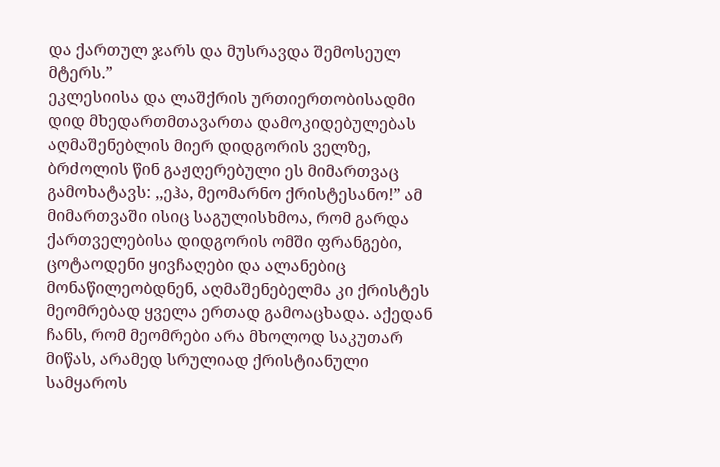და ქართულ ჯარს და მუსრავდა შემოსეულ მტერს.”
ეკლესიისა და ლაშქრის ურთიერთობისადმი დიდ მხედართმთავართა დამოკიდებულებას აღმაშენებლის მიერ დიდგორის ველზე, ბრძოლის წინ გაჟღერებული ეს მიმართვაც გამოხატავს: ,,ეჰა, მეომარნო ქრისტესანო!” ამ მიმართვაში ისიც საგულისხმოა, რომ გარდა ქართველებისა დიდგორის ომში ფრანგები, ცოტაოდენი ყივჩაღები და ალანებიც მონაწილეობდნენ, აღმაშენებელმა კი ქრისტეს მეომრებად ყველა ერთად გამოაცხადა. აქედან ჩანს, რომ მეომრები არა მხოლოდ საკუთარ მიწას, არამედ სრულიად ქრისტიანული სამყაროს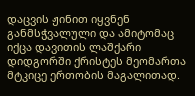დაცვის ჟინით იყვნენ განმსჭვალული და ამიტომაც იქცა დავითის ლაშქარი დიდგორში ქრისტეს მეომართა მტკიცე ერთობის მაგალითად.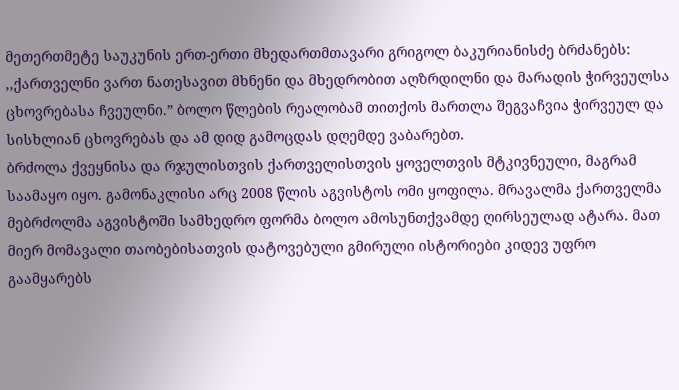მეთერთმეტე საუკუნის ერთ-ერთი მხედართმთავარი გრიგოლ ბაკურიანისძე ბრძანებს: ,,ქართველნი ვართ ნათესავით მხნენი და მხედრობით აღზრდილნი და მარადის ჭირვეულსა ცხოვრებასა ჩვეულნი.” ბოლო წლების რეალობამ თითქოს მართლა შეგვაჩვია ჭირვეულ და სისხლიან ცხოვრებას და ამ დიდ გამოცდას დღემდე ვაბარებთ.
ბრძოლა ქვეყნისა და რჯულისთვის ქართველისთვის ყოველთვის მტკივნეული, მაგრამ საამაყო იყო. გამონაკლისი არც 2008 წლის აგვისტოს ომი ყოფილა. მრავალმა ქართველმა მებრძოლმა აგვისტოში სამხედრო ფორმა ბოლო ამოსუნთქვამდე ღირსეულად ატარა. მათ მიერ მომავალი თაობებისათვის დატოვებული გმირული ისტორიები კიდევ უფრო გაამყარებს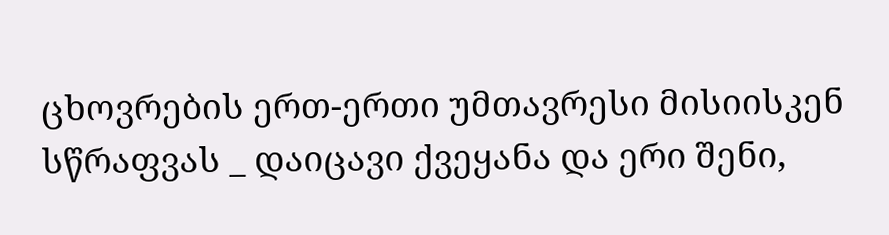ცხოვრების ერთ-ერთი უმთავრესი მისიისკენ სწრაფვას _ დაიცავი ქვეყანა და ერი შენი,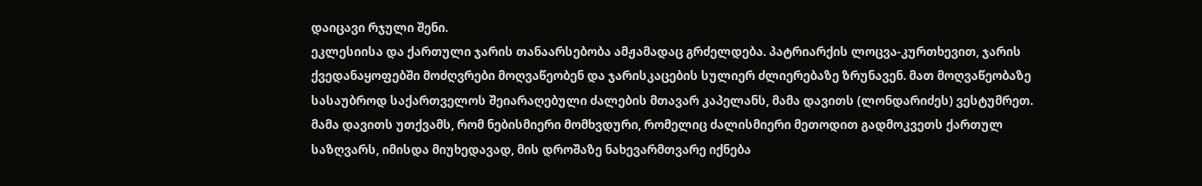დაიცავი რჯული შენი.
ეკლესიისა და ქართული ჯარის თანაარსებობა ამჟამადაც გრძელდება. პატრიარქის ლოცვა-კურთხევით, ჯარის ქვედანაყოფებში მოძღვრები მოღვაწეობენ და ჯარისკაცების სულიერ ძლიერებაზე ზრუნავენ. მათ მოღვაწეობაზე სასაუბროდ საქართველოს შეიარაღებული ძალების მთავარ კაპელანს, მამა დავითს (ლონდარიძეს) ვესტუმრეთ. მამა დავითს უთქვამს, რომ ნებისმიერი მომხვდური, რომელიც ძალისმიერი მეთოდით გადმოკვეთს ქართულ საზღვარს, იმისდა მიუხედავად, მის დროშაზე ნახევარმთვარე იქნება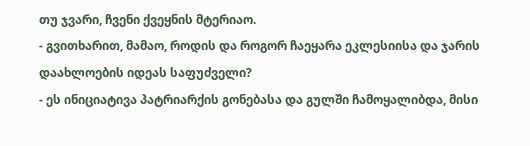თუ ჯვარი, ჩვენი ქვეყნის მტერიაო.
- გვითხარით, მამაო, როდის და როგორ ჩაეყარა ეკლესიისა და ჯარის დაახლოების იდეას საფუძველი?
- ეს ინიციატივა პატრიარქის გონებასა და გულში ჩამოყალიბდა, მისი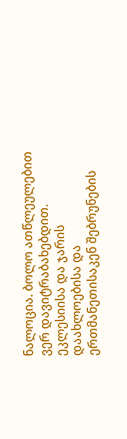ნალოცია. ბოლო ათწლეულებით ვერ დავიტრაბახებდით. ეკლესიისა და ჯარის დაახლოებისა და ერთმანეთისაკენ შებრუნების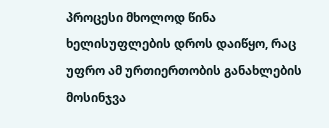პროცესი მხოლოდ წინა ხელისუფლების დროს დაიწყო, რაც უფრო ამ ურთიერთობის განახლების მოსინჯვა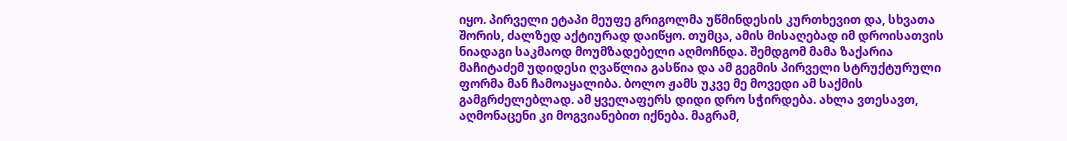იყო. პირველი ეტაპი მეუფე გრიგოლმა უწმინდესის კურთხევით და, სხვათა შორის, ძალზედ აქტიურად დაიწყო. თუმცა, ამის მისაღებად იმ დროისათვის ნიადაგი საკმაოდ მოუმზადებელი აღმოჩნდა. შემდგომ მამა ზაქარია მაჩიტაძემ უდიდესი ღვაწლია გასწია და ამ გეგმის პირველი სტრუქტურული ფორმა მან ჩამოაყალიბა. ბოლო ჟამს უკვე მე მოვედი ამ საქმის გამგრძელებლად. ამ ყველაფერს დიდი დრო სჭირდება. ახლა ვთესავთ, აღმონაცენი კი მოგვიანებით იქნება. მაგრამ,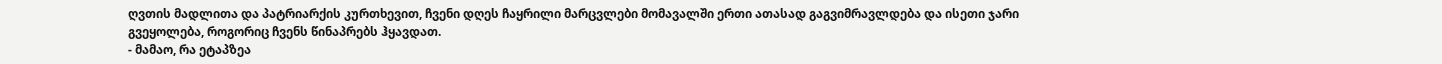ღვთის მადლითა და პატრიარქის კურთხევით, ჩვენი დღეს ჩაყრილი მარცვლები მომავალში ერთი ათასად გაგვიმრავლდება და ისეთი ჯარი გვეყოლება, როგორიც ჩვენს წინაპრებს ჰყავდათ.
- მამაო, რა ეტაპზეა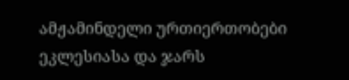ამჟამინდელი ურთიერთობები ეკლესიასა და ჯარს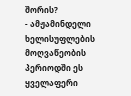შორის?
- ამჟამინდელი ხელისუფლების მოღვაწეობის პერიოდში ეს ყველაფერი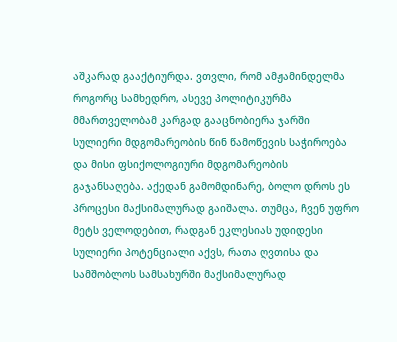აშკარად გააქტიურდა. ვთვლი, რომ ამჟამინდელმა როგორც სამხედრო, ასევე პოლიტიკურმა მმართველობამ კარგად გააცნობიერა ჯარში სულიერი მდგომარეობის წინ წამოწევის საჭიროება და მისი ფსიქოლოგიური მდგომარეობის გაჯანსაღება. აქედან გამომდინარე, ბოლო დროს ეს პროცესი მაქსიმალურად გაიშალა. თუმცა, ჩვენ უფრო მეტს ველოდებით, რადგან ეკლესიას უდიდესი სულიერი პოტენციალი აქვს, რათა ღვთისა და სამშობლოს სამსახურში მაქსიმალურად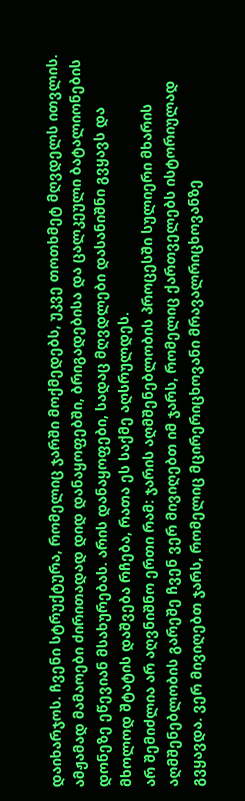დაიხარჯოს. ჩვენი სტრუქტურა, რომელიც ჯარში მოქმედებს, უკვე თოთხმეტ მღვდელს ითვლის.
ამჟამად მამაოები ძირითადად დიდ დანაყოფებში, ბრიგადებისა და ცალკეული ბატალიონების დონეზე ეწევიან მსახურებას. არის დანაყოფები, სადაც მღვდლები დასანიშნი გვყავს და მხოლოდ შტატის დაშვება რჩება, რათა ეს საქმე აღსრულდეს.
არ შემიძლია არ აღვნიშნო ერთი რამ: ჯარის აღმშენებლობის პროცესში სულიერი მხარის აღმშენებლობის გარეშე ჩვენ ვერ მივიღებთ იმ ჯარს, რომელიც ქართველებს ისტორიულად გვყავდა. ვერ მივიღებთ ჯარს, რომელიც მცირერიცხოვანი მრავალრიცხოვანზე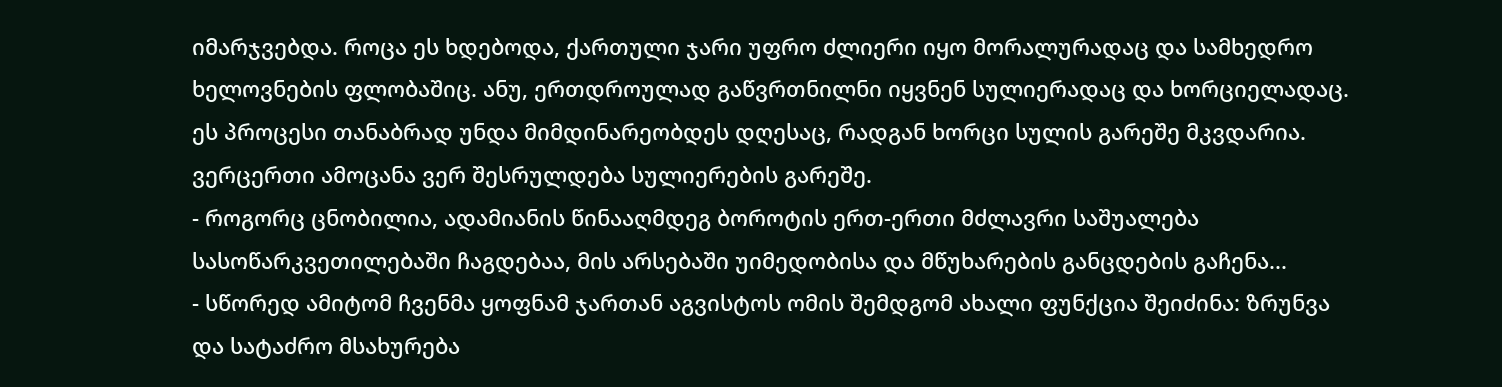იმარჯვებდა. როცა ეს ხდებოდა, ქართული ჯარი უფრო ძლიერი იყო მორალურადაც და სამხედრო ხელოვნების ფლობაშიც. ანუ, ერთდროულად გაწვრთნილნი იყვნენ სულიერადაც და ხორციელადაც. ეს პროცესი თანაბრად უნდა მიმდინარეობდეს დღესაც, რადგან ხორცი სულის გარეშე მკვდარია. ვერცერთი ამოცანა ვერ შესრულდება სულიერების გარეშე.
- როგორც ცნობილია, ადამიანის წინააღმდეგ ბოროტის ერთ-ერთი მძლავრი საშუალება სასოწარკვეთილებაში ჩაგდებაა, მის არსებაში უიმედობისა და მწუხარების განცდების გაჩენა...
- სწორედ ამიტომ ჩვენმა ყოფნამ ჯართან აგვისტოს ომის შემდგომ ახალი ფუნქცია შეიძინა: ზრუნვა და სატაძრო მსახურება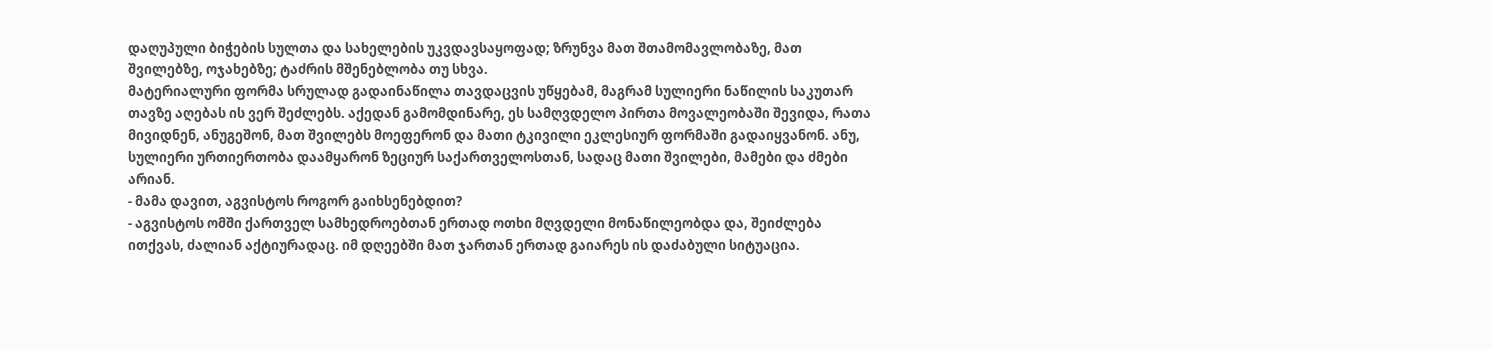დაღუპული ბიჭების სულთა და სახელების უკვდავსაყოფად; ზრუნვა მათ შთამომავლობაზე, მათ შვილებზე, ოჯახებზე; ტაძრის მშენებლობა თუ სხვა.
მატერიალური ფორმა სრულად გადაინაწილა თავდაცვის უწყებამ, მაგრამ სულიერი ნაწილის საკუთარ თავზე აღებას ის ვერ შეძლებს. აქედან გამომდინარე, ეს სამღვდელო პირთა მოვალეობაში შევიდა, რათა მივიდნენ, ანუგეშონ, მათ შვილებს მოეფერონ და მათი ტკივილი ეკლესიურ ფორმაში გადაიყვანონ. ანუ, სულიერი ურთიერთობა დაამყარონ ზეციურ საქართველოსთან, სადაც მათი შვილები, მამები და ძმები არიან.
- მამა დავით, აგვისტოს როგორ გაიხსენებდით?
- აგვისტოს ომში ქართველ სამხედროებთან ერთად ოთხი მღვდელი მონაწილეობდა და, შეიძლება ითქვას, ძალიან აქტიურადაც. იმ დღეებში მათ ჯართან ერთად გაიარეს ის დაძაბული სიტუაცია.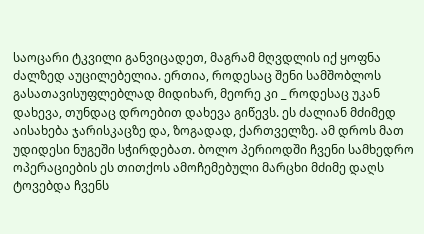საოცარი ტკვილი განვიცადეთ, მაგრამ მღვდლის იქ ყოფნა ძალზედ აუცილებელია. ერთია, როდესაც შენი სამშობლოს გასათავისუფლებლად მიდიხარ, მეორე კი _ როდესაც უკან დახევა, თუნდაც დროებით დახევა გიწევს. ეს ძალიან მძიმედ აისახება ჯარისკაცზე და, ზოგადად, ქართველზე. ამ დროს მათ უდიდესი ნუგეში სჭირდებათ. ბოლო პერიოდში ჩვენი სამხედრო ოპერაციების ეს თითქოს ამოჩემებული მარცხი მძიმე დაღს ტოვებდა ჩვენს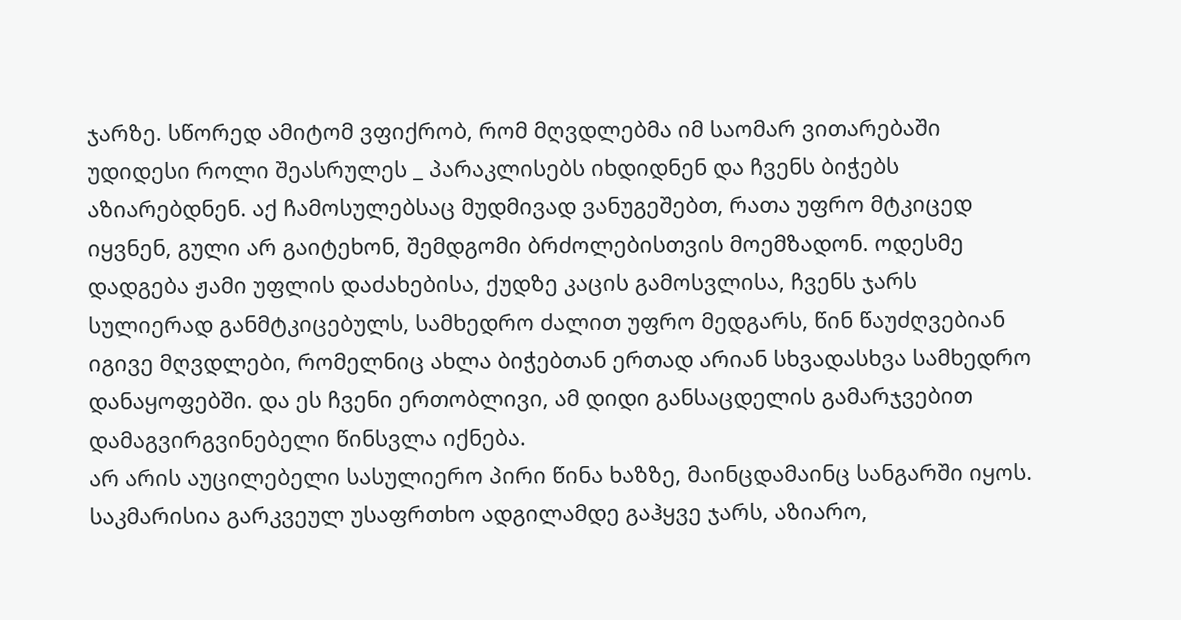ჯარზე. სწორედ ამიტომ ვფიქრობ, რომ მღვდლებმა იმ საომარ ვითარებაში უდიდესი როლი შეასრულეს _ პარაკლისებს იხდიდნენ და ჩვენს ბიჭებს აზიარებდნენ. აქ ჩამოსულებსაც მუდმივად ვანუგეშებთ, რათა უფრო მტკიცედ იყვნენ, გული არ გაიტეხონ, შემდგომი ბრძოლებისთვის მოემზადონ. ოდესმე დადგება ჟამი უფლის დაძახებისა, ქუდზე კაცის გამოსვლისა, ჩვენს ჯარს სულიერად განმტკიცებულს, სამხედრო ძალით უფრო მედგარს, წინ წაუძღვებიან იგივე მღვდლები, რომელნიც ახლა ბიჭებთან ერთად არიან სხვადასხვა სამხედრო დანაყოფებში. და ეს ჩვენი ერთობლივი, ამ დიდი განსაცდელის გამარჯვებით დამაგვირგვინებელი წინსვლა იქნება.
არ არის აუცილებელი სასულიერო პირი წინა ხაზზე, მაინცდამაინც სანგარში იყოს. საკმარისია გარკვეულ უსაფრთხო ადგილამდე გაჰყვე ჯარს, აზიარო,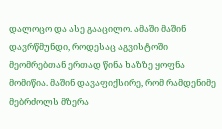დალოცო და ასე გააცილო. ამაში მაშინ დავრწმუნდი, როდესაც აგვისტოში მეომრებთან ერთად წინა ხაზზე ყოფნა მომიწია. მაშინ დავაფიქსირე, რომ რამდენიმე მებრძოლს მზერა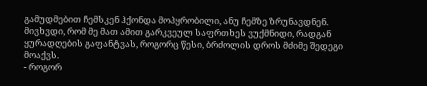გამუდმებით ჩემსკენ ჰქონდა მოპყრობილი, ანუ ჩემზე ზრუნავდნენ. მივხვდი, რომ მე მათ ამით გარკვეულ საფრთხეს ვუქმნიდი, რადგან ყურადღების გაფანტვას, როგორც წესი, ბრძოლის დროს მძიმე შედეგი მოაქვს.
- როგორ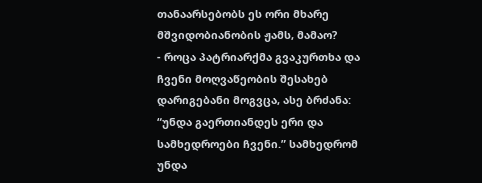თანაარსებობს ეს ორი მხარე მშვიდობიანობის ჟამს, მამაო?
- როცა პატრიარქმა გვაკურთხა და ჩვენი მოღვაწეობის შესახებ დარიგებანი მოგვცა, ასე ბრძანა: “უნდა გაერთიანდეს ერი და სამხედროები ჩვენი.” სამხედრომ უნდა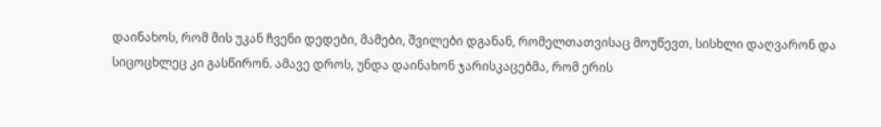დაინახოს, რომ მის უკან ჩვენი დედები, მამები, შვილები დგანან, რომელთათვისაც მოუწევთ, სისხლი დაღვარონ და სიცოცხლეც კი გასწირონ. ამავე დროს, უნდა დაინახონ ჯარისკაცებმა, რომ ერის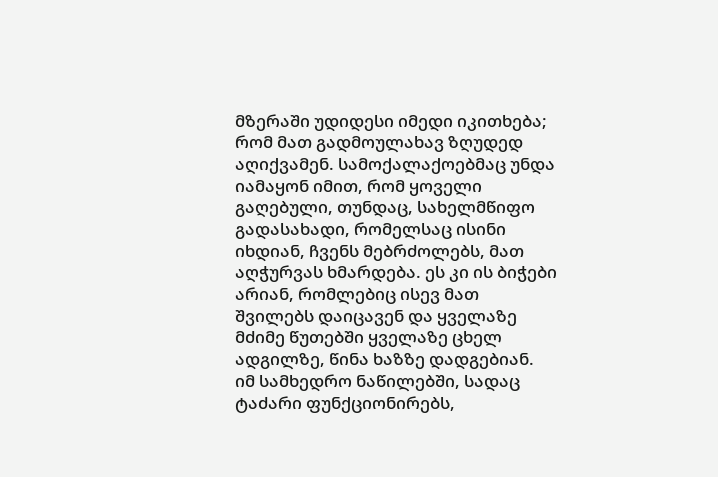მზერაში უდიდესი იმედი იკითხება; რომ მათ გადმოულახავ ზღუდედ აღიქვამენ. სამოქალაქოებმაც უნდა იამაყონ იმით, რომ ყოველი გაღებული, თუნდაც, სახელმწიფო გადასახადი, რომელსაც ისინი იხდიან, ჩვენს მებრძოლებს, მათ აღჭურვას ხმარდება. ეს კი ის ბიჭები არიან, რომლებიც ისევ მათ შვილებს დაიცავენ და ყველაზე მძიმე წუთებში ყველაზე ცხელ ადგილზე, წინა ხაზზე დადგებიან.
იმ სამხედრო ნაწილებში, სადაც ტაძარი ფუნქციონირებს,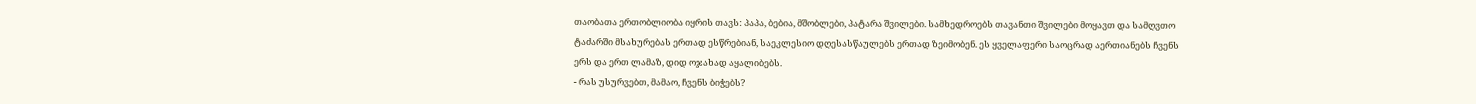თაობათა ერთობლიობა იყრის თავს: პაპა, ბებია, მშობლები, პატარა შვილები. სამხედროებს თავანთი შვილები მოყავთ და სამღვთო ტაძარში მსახურებას ერთად ესწრებიან, საეკლესიო დღესასწაულებს ერთად ზეიმობენ. ეს ყველაფერი საოცრად აერთიანებს ჩვენს ერს და ერთ ლამაზ, დიდ ოჯახად აყალიბებს.
- რას უსურვებთ, მამაო, ჩვენს ბიჭებს?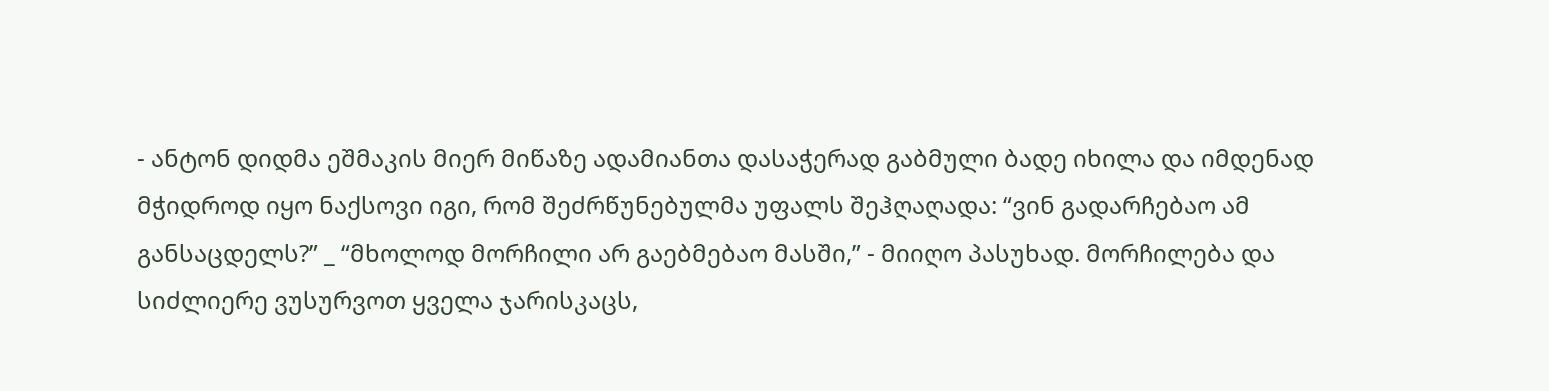- ანტონ დიდმა ეშმაკის მიერ მიწაზე ადამიანთა დასაჭერად გაბმული ბადე იხილა და იმდენად მჭიდროდ იყო ნაქსოვი იგი, რომ შეძრწუნებულმა უფალს შეჰღაღადა: “ვინ გადარჩებაო ამ განსაცდელს?” _ “მხოლოდ მორჩილი არ გაებმებაო მასში,” - მიიღო პასუხად. მორჩილება და სიძლიერე ვუსურვოთ ყველა ჯარისკაცს,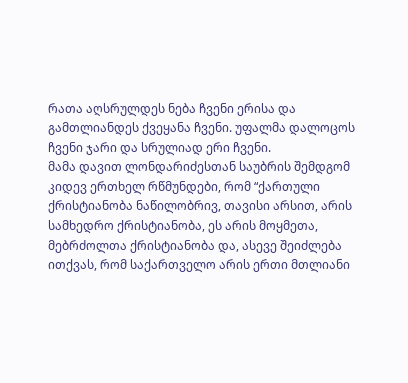რათა აღსრულდეს ნება ჩვენი ერისა და გამთლიანდეს ქვეყანა ჩვენი. უფალმა დალოცოს ჩვენი ჯარი და სრულიად ერი ჩვენი.
მამა დავით ლონდარიძესთან საუბრის შემდგომ კიდევ ერთხელ რწმუნდები, რომ “ქართული ქრისტიანობა ნაწილობრივ, თავისი არსით, არის სამხედრო ქრისტიანობა, ეს არის მოყმეთა, მებრძოლთა ქრისტიანობა და, ასევე შეიძლება ითქვას, რომ საქართველო არის ერთი მთლიანი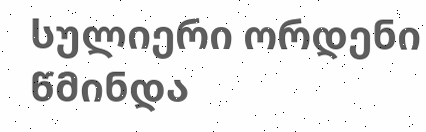სულიერი ორდენი წმინდა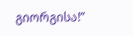გიორგისა!”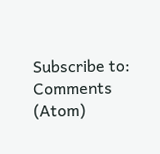Subscribe to:
Comments (Atom)